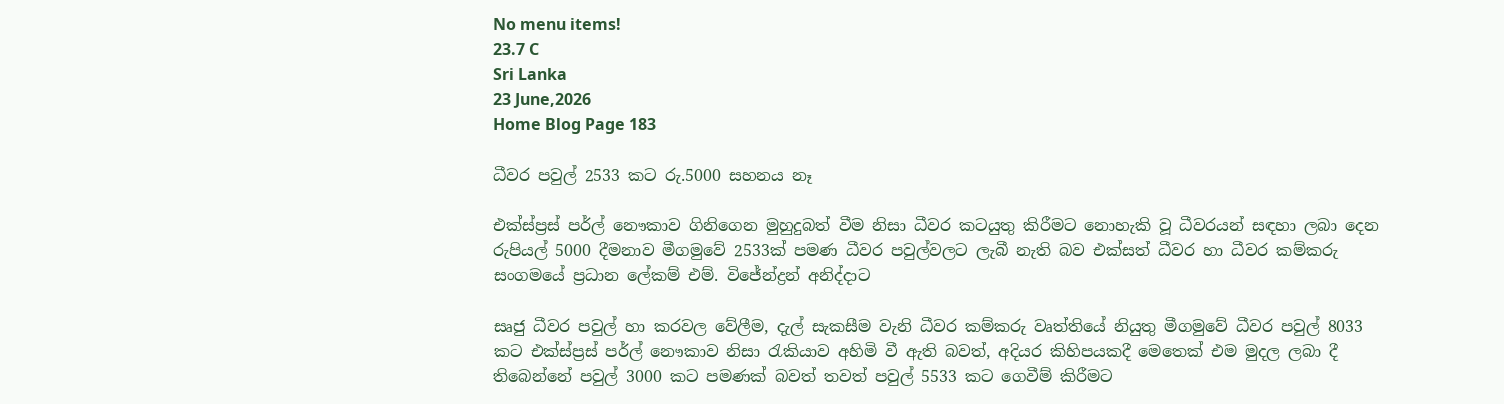No menu items!
23.7 C
Sri Lanka
23 June,2026
Home Blog Page 183

ධීවර පවුල් 2533 කට රු.5000 සහනය නෑ

එක්ස්ප්‍රස් පර්ල් නෞකාව ගිනිගෙන මුහුදුබත් වීම නිසා ධීවර කටයුතු කිරීමට නොහැකි වූ ධීවරයන් සඳහා ලබා දෙන රුපියල් 5000 දීමනාව මීගමුවේ 2533ක් පමණ ධීවර පවුල්වලට ලැබී නැති බව එක්සත් ධීවර හා ධීවර කම්කරු සංගමයේ ප්‍රධාන ලේකම් එම්. විජේන්ද්‍රන් අනිද්දාට

සෘජු ධීවර පවුල් හා කරවල වේලීම, දැල් සැකසීම වැනි ධීවර කම්කරු වෘත්තියේ නියුතු මීගමුවේ ධීවර පවුල් 8033 කට එක්ස්ප්‍රස් පර්ල් නෞකාව නිසා රැකියාව අහිමි වී ඇති බවත්, අදියර කිහිපයකදී මෙතෙක් එම මුදල ලබා දී තිබෙන්නේ පවුල් 3000 කට පමණක් බවත් තවත් පවුල් 5533 කට ගෙවීම් කිරීමට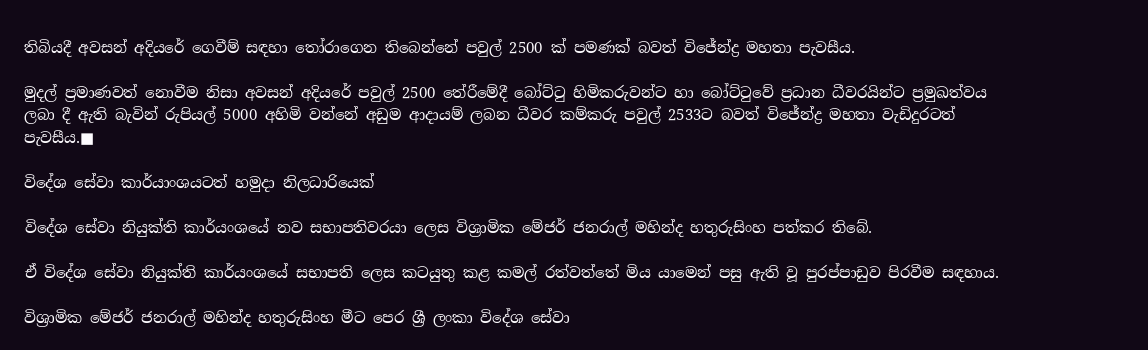තිබියදී අවසන් අදියරේ ගෙවීම් සඳහා තෝරාගෙන තිබෙන්නේ පවුල් 2500 ක් පමණක් බවත් විජේන්ද්‍ර මහතා පැවසීය.

මුදල් ප්‍රමාණවත් නොවීම නිසා අවසන් අදියරේ පවුල් 2500 තේරීමේදී බෝට්ටු හිමිකරුවන්ට හා බෝට්ටුවේ ප්‍රධාන ධීවරයින්ට ප්‍රමුඛත්වය ලබා දී ඇති බැවින් රුපියල් 5000 අහිමි වන්නේ අඩුම ආදායම් ලබන ධීවර කම්කරු පවුල් 2533ට බවත් විජේන්ද්‍ර මහතා වැඩිදුරටත් පැවසීය.■

විදේශ සේවා කාර්යාංශයටත් හමුදා නිලධාරියෙක්

විදේශ සේවා නියුක්ති කාර්යංශයේ නව සභාපතිවරයා ලෙස විශ්‍රාමික මේජර් ජනරාල් මහින්ද හතුරුසිංහ පත්කර තිබේ.

ඒ විදේශ සේවා නියුක්ති කාර්යංශයේ සභාපති ලෙස කටයුතු කළ කමල් රත්වත්තේ මිය යාමෙන් පසු ඇති වූ පුරප්පාඩුව පිරවීම සඳහාය.

විශ්‍රාමික මේජර් ජනරාල් මහින්ද හතුරුසිංහ මීට පෙර ශ්‍රී ලංකා විදේශ සේවා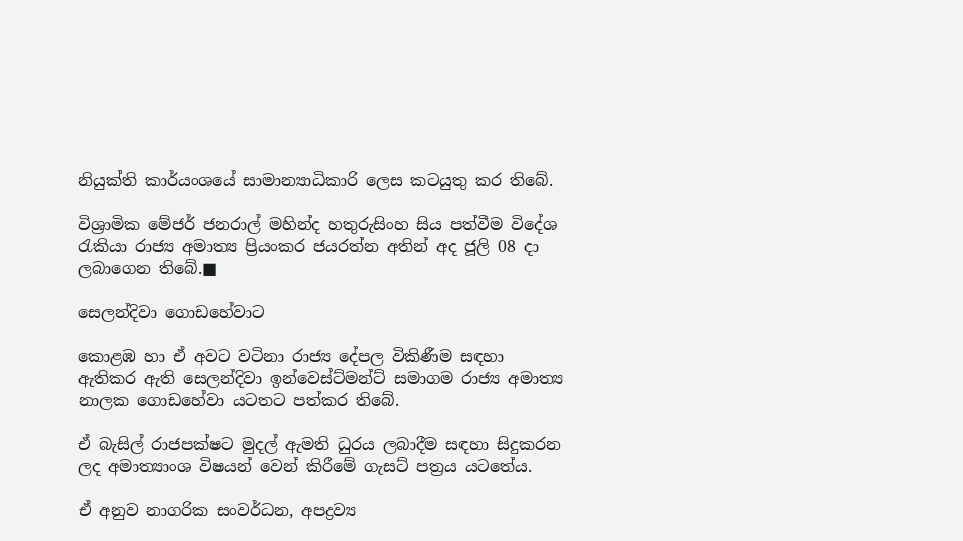නියුක්ති කාර්යංශයේ සාමාන්‍යාධිකාරි ලෙස කටයුතු කර තිබේ.

විශ්‍රාමික මේජර් ජනරාල් මහින්ද හතුරුසිංහ සිය පත්වීම විදේශ රැකියා රාජ්‍ය අමාත්‍ය ප්‍රියංකර ජයරත්න අතින් අද ජූලි 08 දා ලබාගෙන තිබේ.■

සෙලන්දිවා ගොඩහේවාට

කොළඹ හා ඒ අවට වටිනා රාජ්‍ය දේපල විකිණීම සඳහා ඇතිකර ඇති සෙලන්දිවා ඉන්වෙස්ට්මන්ට් සමාගම රාජ්‍ය අමාත්‍ය නාලක ගොඩහේවා යටතට පත්කර තිබේ.

ඒ බැසිල් රාජපක්ෂට මුදල් ඇමති ධුරය ලබාදීම සඳහා සිදුකරන ලද අමාත්‍යාංශ විෂයන් වෙන් කිරීමේ ගැසට් පත්‍රය යටතේය.

ඒ අනුව නාගරික සංවර්ධන, අපද්‍රව්‍ය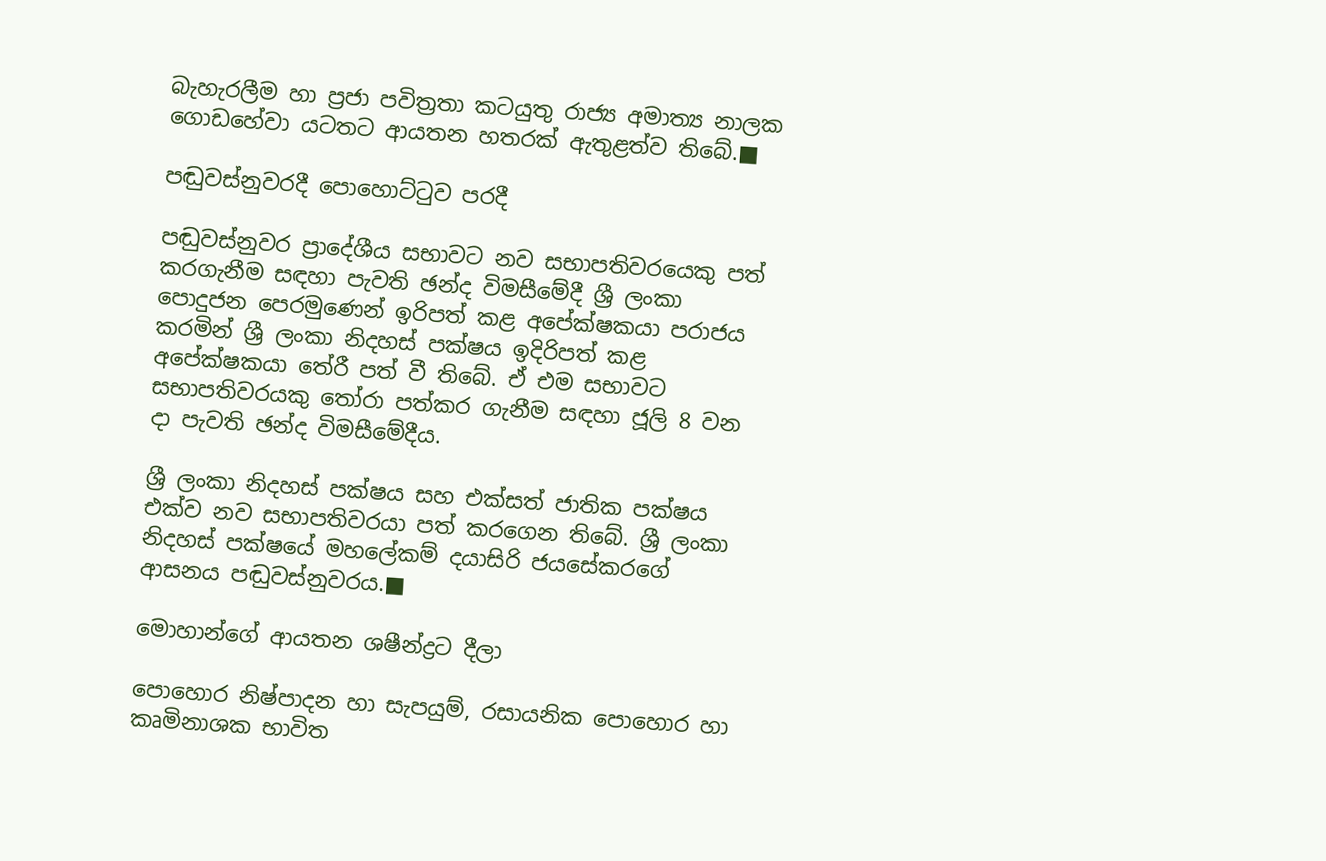බැහැරලීම හා ප්‍රජා පවිත්‍රතා කටයුතු රාජ්‍ය අමාත්‍ය නාලක ගොඩහේවා යටතට ආයතන හතරක් ඇතුළත්ව තිබේ.■

පඬුවස්නුවරදී පොහොට්ටුව පරදී

පඬුවස්නුවර ප්‍රාදේශීය සභාවට නව සභාපතිවරයෙකු පත් කරගැනීම සඳහා පැවති ඡන්ද විමසීමේදී ශ්‍රී ලංකා පොදුජන පෙරමුණෙන් ඉරිපත් කළ අපේක්ෂකයා පරාජය කරමින් ශ්‍රී ලංකා නිදහස් පක්ෂය ඉදිරිපත් කළ අපේක්ෂකයා තේරී පත් වී තිබේ. ඒ එම සභාවට සභාපතිවරයකු තෝරා පත්කර ගැනීම සඳහා ජූලි 8 වන දා පැවති ඡන්ද විමසීමේදීය.

ශ්‍රී ලංකා නිදහස් පක්ෂය සහ එක්සත් ජාතික පක්ෂය එක්ව නව සභාපතිවරයා පත් කරගෙන තිබේ. ශ්‍රී ලංකා නිදහස් පක්ෂයේ මහලේකම් දයාසිරි ජයසේකරගේ ආසනය පඬුවස්නුවරය.■

මොහාන්ගේ ආයතන ශෂීන්ද්‍රට දීලා

පොහොර නිෂ්පාදන හා සැපයුම්, රසායනික පොහොර හා කෘමිනාශක භාවිත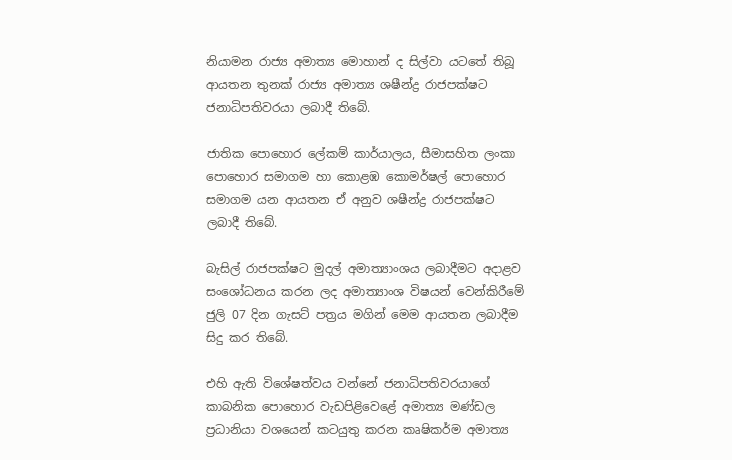නියාමන රාජ්‍ය අමාත්‍ය මොහාන් ද සිල්වා යටතේ තිබූ ආයතන තුනක් රාජ්‍ය අමාත්‍ය ශෂීන්ද්‍ර රාජපක්ෂට ජනාධිපතිවරයා ලබාදී තිබේ.

ජාතික පොහොර ලේකම් කාර්යාලය, සීමාසහිත ලංකා පොහොර සමාගම හා කොළඹ කොමර්ෂල් පොහොර සමාගම යන ආයතන ඒ අනුව ශෂීන්ද්‍ර රාජපක්ෂට ලබාදී තිබේ.

බැසිල් රාජපක්ෂට මුදල් අමාත්‍යාංශය ලබාදීමට අදාළව සංශෝධනය කරන ලද අමාත්‍යාංශ විෂයන් වෙන්කිරීමේ ජුලි 07 දින ගැසට් පත්‍රය මගින් මෙම ආයතන ලබාදීම සිදු කර තිබේ.

එහි ඇති විශේෂත්වය වන්නේ ජනාධිපතිවරයාගේ කාබනික පොහොර වැඩපිළිවෙළේ අමාත්‍ය මණ්ඩල ප්‍රධානියා වශයෙන් කටයුතු කරන කෘෂිකර්ම අමාත්‍ය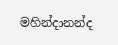මහින්දානන්ද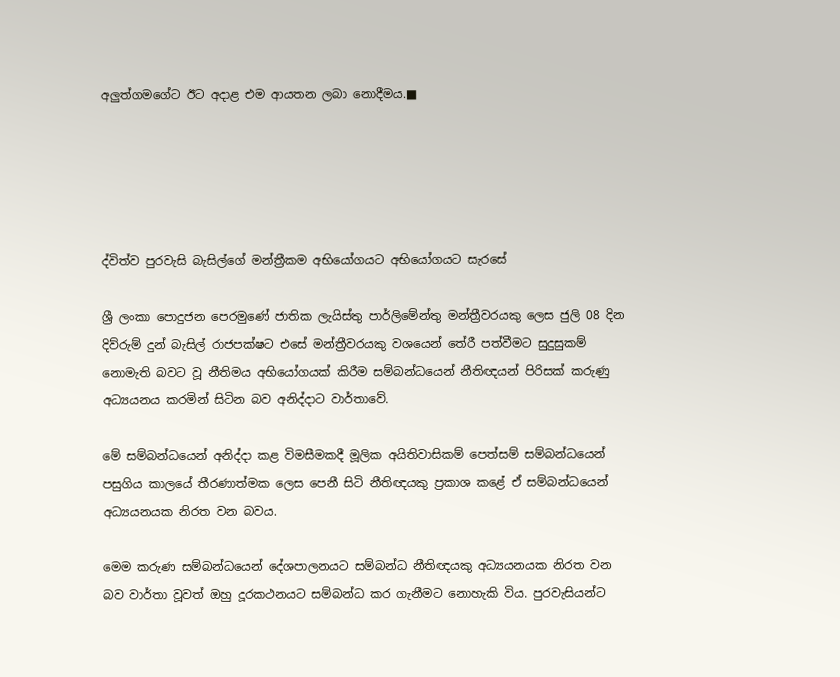අලුත්ගමගේට ඊට අදාළ එම ආයතන ලබා නොදීමය.■





ද්විත්ව පුරවැසි බැසිල්ගේ මන්ත්‍රීකම අභියෝගයට අභියෝගයට සැරසේ

ශ්‍රී ලංකා පොදුජන පෙරමුණේ ජාතික ලැයිස්තු පාර්ලිමේන්තු මන්ත්‍රීවරයකු ලෙස ජුලි 08 දින දිව්රුම් දුන් බැසිල් රාජපක්ෂට එසේ මන්ත්‍රීවරයකු වශයෙන් තේරී පත්වීමට සුදුසුකම් නොමැති බවට වූ නීතිමය අභියෝගයක් කිරීම සම්බන්ධයෙන් නීතිඥයන් පිරිසක් කරුණු අධ්‍යයනය කරමින් සිටින බව අනිද්දාට වාර්තාවේ.

මේ සම්බන්ධයෙන් අනිද්දා කළ විමසීමකදී මූලික අයිතිවාසිකම් පෙත්සම් සම්බන්ධයෙන් පසුගිය කාලයේ තීරණාත්මක ලෙස පෙනී සිටි නීතිඥයකු ප්‍රකාශ කළේ ඒ සම්බන්ධයෙන් අධ්‍යයනයක නිරත වන බවය.

මෙම කරුණ සම්බන්ධයෙන් දේශපාලනයට සම්බන්ධ නීතිඥයකු අධ්‍යයනයක නිරත වන බව වාර්තා වූවත් ඔහු දූරකථනයට සම්බන්ධ කර ගැනීමට නොහැකි විය. පුරවැසියන්ට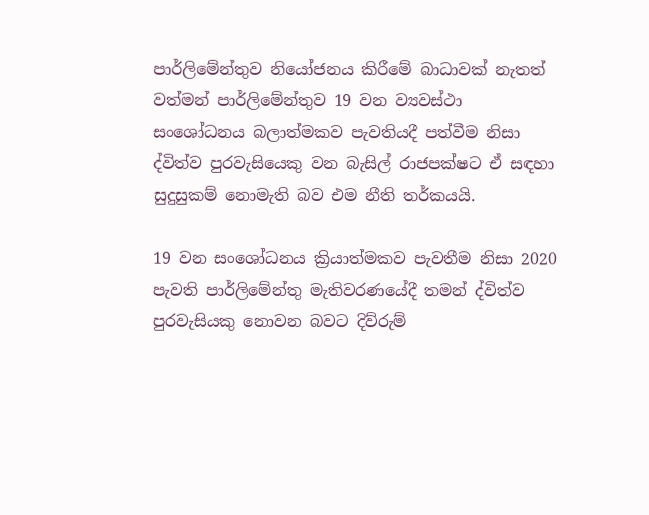පාර්ලිමේන්තුව නියෝජනය කිරීමේ බාධාවක් නැතත් වත්මන් පාර්ලිමේන්තුව 19 වන ව්‍යවස්ථා සංශෝධනය බලාත්මකව පැවතියදී පත්වීම නිසා ද්විත්ව පුරවැසියෙකු වන බැසිල් රාජපක්ෂට ඒ සඳහා සුදුසුකම් නොමැති බව එම නීති තර්කයයි.

19 වන සංශෝධනය ක්‍රියාත්මකව පැවතීම නිසා 2020 පැවති පාර්ලිමේන්තු මැතිවරණයේදී තමන් ද්විත්ව පුරවැසියකු නොවන බවට දිව්රුම්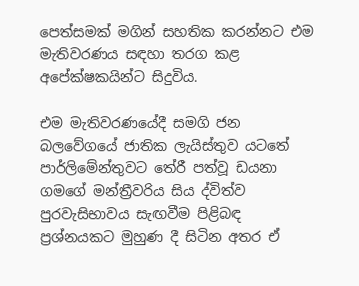පෙත්සමක් මගින් සහතික කරන්නට එම මැතිවරණය සඳහා තරග කළ අපේක්ෂකයින්ට සිදුවිය.

එම මැතිවරණයේදී සමගි ජන බලවේගයේ ජාතික ලැයිස්තුව යටතේ පාර්ලිමේන්තුවට තේරී පත්වූ ඩයනා ගමගේ මන්ත්‍රීවරිය සිය ද්විත්ව පුරවැසිභාවය සැඟවීම පිළිබඳ ප්‍රශ්නයකට මුහුණ දී සිටින අතර ඒ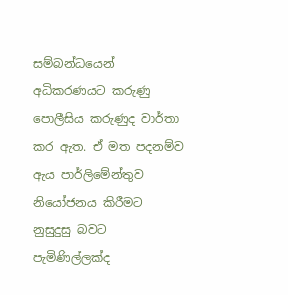සම්බන්ධයෙන් අධිකරණයට කරුණු පොලීසිය කරුණුද වාර්තා කර ඇත. ඒ මත පදනම්ව ඇය පාර්ලිමේන්තුව නියෝජනය කිරීමට නුසුදුසු බවට පැමිණිල්ලක්ද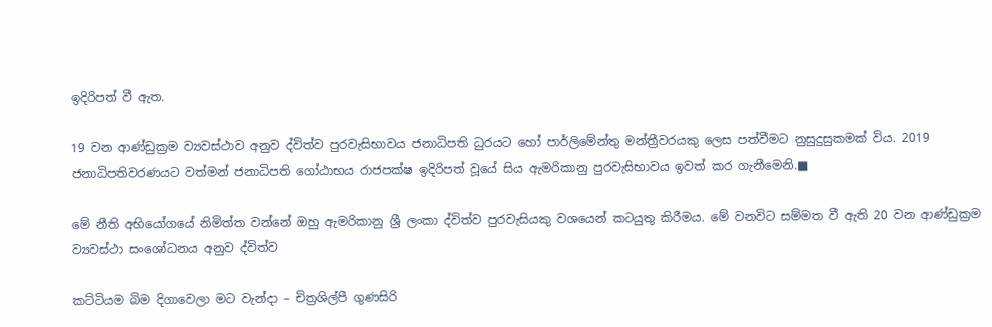ඉදිරිපත් වී ඇත.

19 වන ආණ්ඩුක්‍රම ව්‍යවස්ථාව අනුව ද්විත්ව පුරවැසිභාවය ජනාධිපති ධුරයට හෝ පාර්ලිමේන්තු මන්ත්‍රීවරයකු ලෙස පත්වීමට නුසුදුසුකමක් විය. 2019 ජනාධිපතිවරණයට වත්මන් ජනාධිපති ගෝඨාභය රාජපක්ෂ ඉදිරිපත් වූයේ සිය ඇමරිකානු පුරවැසිභාවය ඉවත් කර ගැනීමෙනි.■

මේ නීති අභියෝගයේ නිමිත්ත වන්නේ ඔහු ඇමරිකානු ශ්‍රී ලංකා ද්විත්ව පුරවැසියකු වශයෙන් කටයුතු කිරීමය. මේ වනවිට සම්මත වී ඇති 20 වන ආණ්ඩුක්‍රම ව්‍යවස්ථා සංශෝධනය අනුව ද්විත්ව

කට්ටියම බිම දිගාවෙලා මට වැන්දා – චිත්‍රශිල්පී ගුණසිරි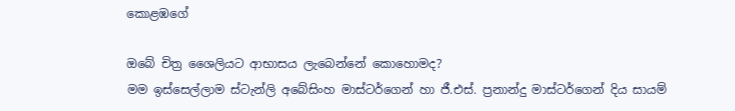කොළඹගේ

ඔබේ චිත්‍ර ශෛලියට ආභාසය ලැබෙන්නේ කොහොමද?
මම ඉස්සෙල්ලාම ස්ටැන්ලි අබේසිංහ මාස්ටර්ගෙන් හා ජී.එස්. ප්‍රනාන්දු මාස්ටර්ගෙන් දිය සායම්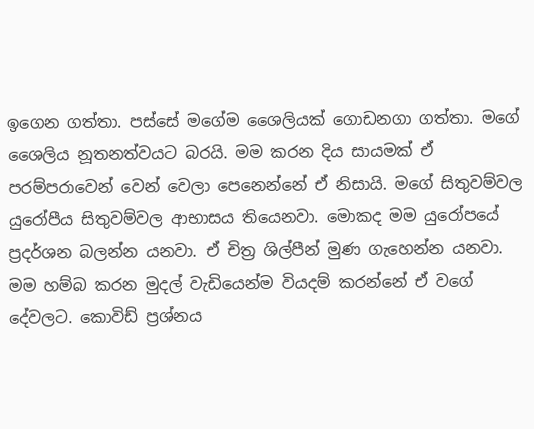ඉගෙන ගත්තා. පස්සේ මගේම ශෛලියක් ගොඩනගා ගත්තා. මගේ ශෛලිය නූතනත්වයට බරයි. මම කරන දිය සායමක් ඒ පරම්පරාවෙන් වෙන් වෙලා පෙනෙන්නේ ඒ නිසායි. මගේ සිතුවම්වල යුරෝපීය සිතුවම්වල ආභාසය තියෙනවා. මොකද මම යුරෝපයේ ප්‍රදර්ශන බලන්න යනවා. ඒ චිත්‍ර ශිල්පීන් මුණ ගැහෙන්න යනවා. මම හම්බ කරන මුදල් වැඩියෙන්ම වියදම් කරන්නේ ඒ වගේ දේවලට. කොවිඩ් ප්‍රශ්නය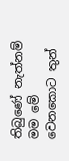තිබුණේ නැත්නම් මම මේ වෙනකොට තුන්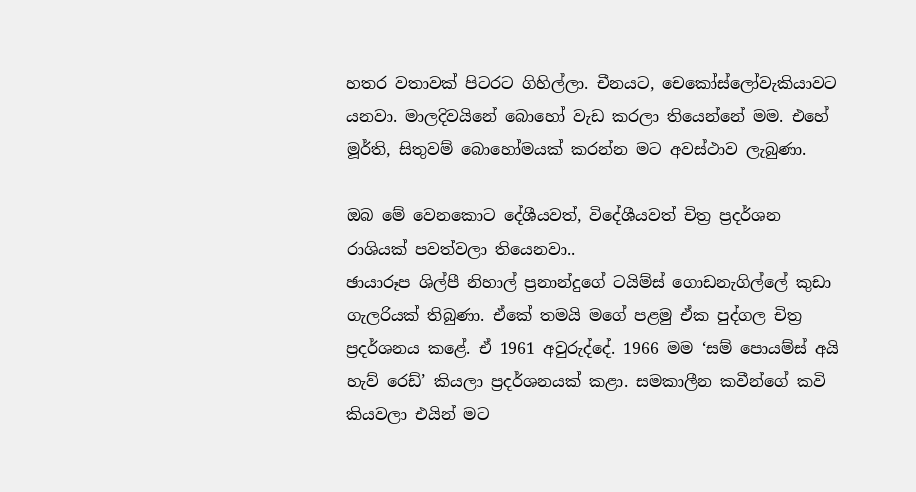හතර වතාවක් පිටරට ගිහිල්ලා. චීනයට, චෙකෝස්ලෝවැකියාවට යනවා. මාලදිවයිනේ බොහෝ වැඩ කරලා තියෙන්නේ මම. එහේ මූර්ති, සිතුවම් බොහෝමයක් කරන්න මට අවස්ථාව ලැබුණා.

ඔබ මේ වෙනකොට දේශීයවත්, විදේශීයවත් චිත්‍ර ප්‍රදර්ශන රාශියක් පවත්වලා තියෙනවා..
ඡායාරූප ශිල්පී නිහාල් ප්‍රනාන්දුගේ ටයිම්ස් ගොඩනැගිල්ලේ කුඩා ගැලරියක් තිබුණා. ඒකේ තමයි මගේ පළමු ඒක පුද්ගල චිත්‍ර ප්‍රදර්ශනය කළේ. ඒ 1961 අවුරුද්දේ. 1966 මම ‘සම් පොයම්ස් අයි හැව් රෙඩ්’ කියලා ප්‍රදර්ශනයක් කළා. සමකාලීන කවීන්ගේ කවි කියවලා එයින් මට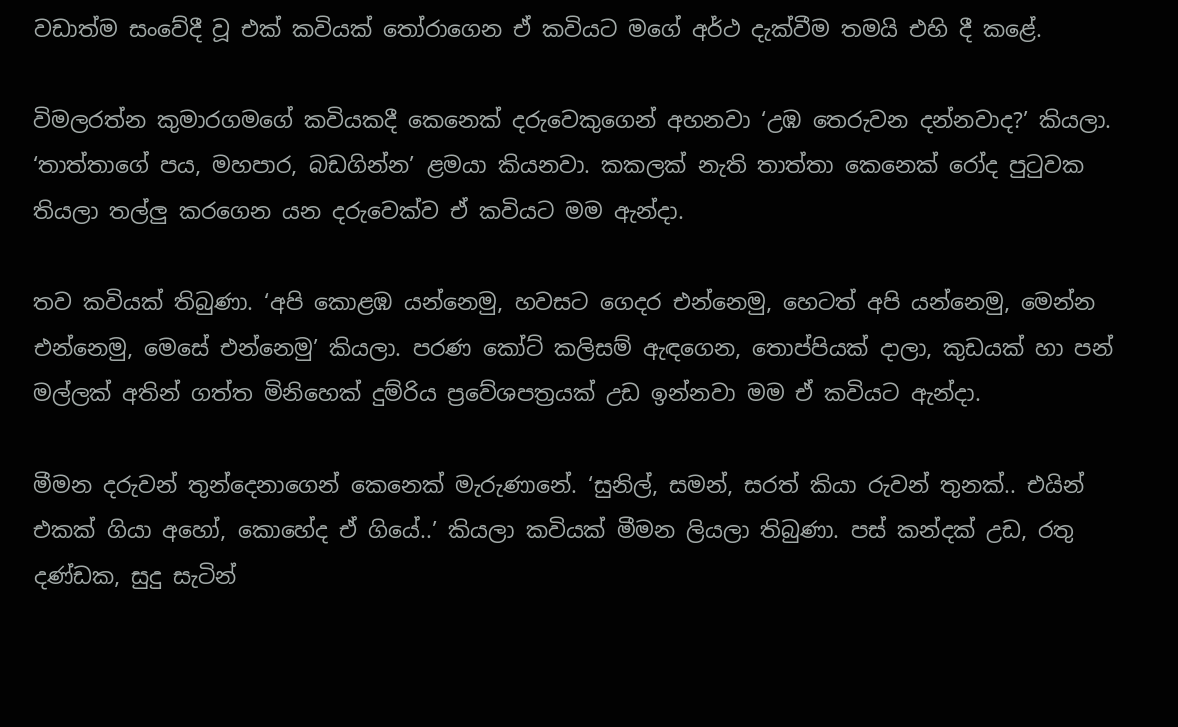වඩාත්ම සංවේදී වූ එක් කවියක් තෝරාගෙන ඒ කවියට මගේ අර්ථ දැක්වීම තමයි එහි දී කළේ.

විමලරත්න කුමාරගමගේ කවියකදී කෙනෙක් දරුවෙකුගෙන් අහනවා ‘උඹ තෙරුවන දන්නවාද?’ කියලා. ‘තාත්තාගේ පය, මහපාර, බඩගින්න’ ළමයා කියනවා. කකලක් නැති තාත්තා කෙනෙක් රෝද පුටුවක තියලා තල්ලු කරගෙන යන දරුවෙක්ව ඒ කවියට මම ඇන්දා.

තව කවියක් තිබුණා. ‘අපි කොළඹ යන්නෙමු, හවසට ගෙදර එන්නෙමු, හෙටත් අපි යන්නෙමු, මෙන්න එන්නෙමු, මෙසේ එන්නෙමු’ කියලා. පරණ කෝට් කලිසම් ඇඳගෙන, තොප්පියක් දාලා, කුඩයක් හා පන් මල්ලක් අතින් ගත්ත මිනිහෙක් දුම්රිය ප්‍රවේශපත්‍රයක් උඩ ඉන්නවා මම ඒ කවියට ඇන්දා.

මීමන දරුවන් තුන්දෙනාගෙන් කෙනෙක් මැරුණානේ. ‘සුනිල්, සමන්, සරත් කියා රුවන් තුනක්.. එයින් එකක් ගියා අහෝ, කොහේද ඒ ගියේ..’ කියලා කවියක් මීමන ලියලා තිබුණා. පස් කන්දක් උඩ, රතු දණ්ඩක, සුදු සැටින්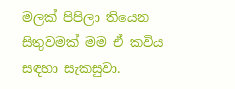මලක් පිපිලා තියෙන සිතුවමක් මම ඒ කවිය සඳහා සැකසුවා.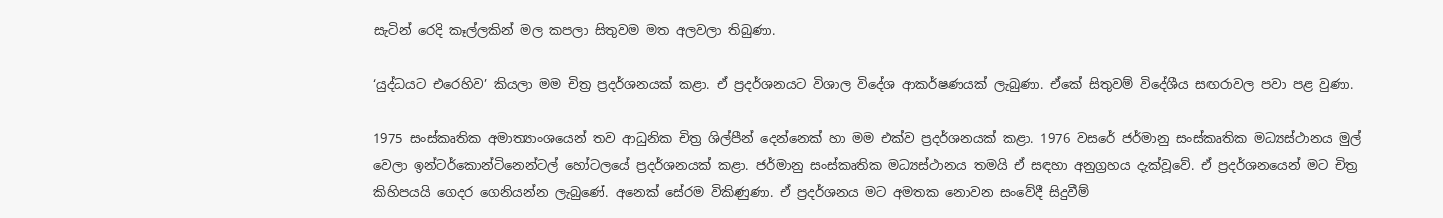සැටින් රෙදි කෑල්ලකින් මල කපලා සිතුවම මත අලවලා තිබුණා.

‘යුද්ධයට එරෙහිව’ කියලා මම චිත්‍ර ප්‍රදර්ශනයක් කළා. ඒ ප්‍රදර්ශනයට විශාල විදේශ ආකර්ෂණයක් ලැබුණා. ඒකේ සිතුවම් විදේශීය සඟරාවල පවා පළ වුණා.

1975 සංස්කෘතික අමාත්‍යාංශයෙන් තව ආධුනික චිත්‍ර ශිල්පීන් දෙන්නෙක් හා මම එක්ව ප්‍රදර්ශනයක් කළා. 1976 වසරේ ජර්මානු සංස්කෘතික මධ්‍යස්ථානය මුල් වෙලා ඉන්ටර්කොන්ටිනෙන්ටල් හෝටලයේ ප්‍රදර්ශනයක් කළා. ජර්මානු සංස්කෘතික මධ්‍යස්ථානය තමයි ඒ සඳහා අනුග්‍රහය දැක්වූවේ. ඒ ප්‍රදර්ශනයෙන් මට චිත්‍ර කිහිපයයි ගෙදර ගෙනියන්න ලැබුණේ. අනෙක් සේරම විකිණුණා. ඒ ප්‍රදර්ශනය මට අමතක නොවන සංවේදී සිදුවීම්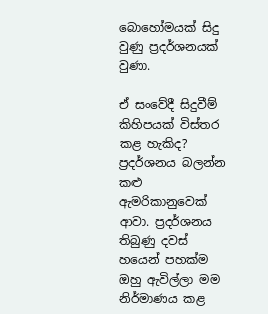බොහෝමයක් සිදු වුණු ප්‍රදර්ශනයක් වුණා.

ඒ සංවේදී සිදුවීම් කිහිපයක් විස්තර කළ හැකිද?
ප්‍රදර්ශනය බලන්න කළු ඇමරිකානුවෙක් ආවා. ප්‍රදර්ශනය තිබුණු දවස් හයෙන් පහක්ම ඔහු ඇවිල්ලා මම නිර්මාණය කළ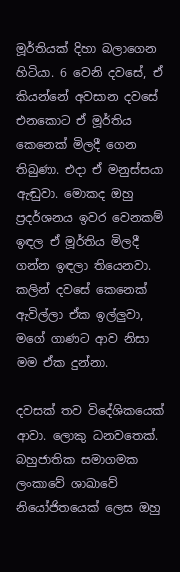මූර්තියක් දිහා බලාගෙන හිටියා. 6 වෙනි දවසේ, ඒ කියන්නේ අවසාන දවසේ එනකොට ඒ මූර්තිය කෙනෙක් මිලදී ගෙන තිබුණා. එදා ඒ මනුස්සයා ඇඬුවා. මොකද ඔහු ප්‍රදර්ශනය ඉවර වෙනකම් ඉඳල ඒ මූර්තිය මිලදී ගන්න ඉඳලා තියෙනවා. කලින් දවසේ කෙනෙක් ඇවිල්ලා ඒක ඉල්ලුවා, මගේ ගාණට ආව නිසා මම ඒක දුන්නා.

දවසක් තව විදේශිකයෙක් ආවා. ලොකු ධනවතෙක්. බහුජාතික සමාගමක ලංකාවේ ශාඛාවේ නියෝජිතයෙක් ලෙස ඔහු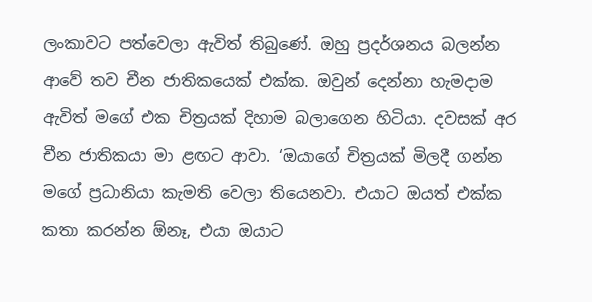ලංකාවට පත්වෙලා ඇවිත් තිබුණේ. ඔහු ප්‍රදර්ශනය බලන්න ආවේ තව චීන ජාතිකයෙක් එක්ක. ඔවුන් දෙන්නා හැමදාම ඇවිත් මගේ එක චිත්‍රයක් දිහාම බලාගෙන හිටියා. දවසක් අර චීන ජාතිකයා මා ළඟට ආවා. ‘ඔයාගේ චිත්‍රයක් මිලදී ගන්න මගේ ප්‍රධානියා කැමති වෙලා තියෙනවා. එයාට ඔයත් එක්ක කතා කරන්න ඕනෑ, එයා ඔයාට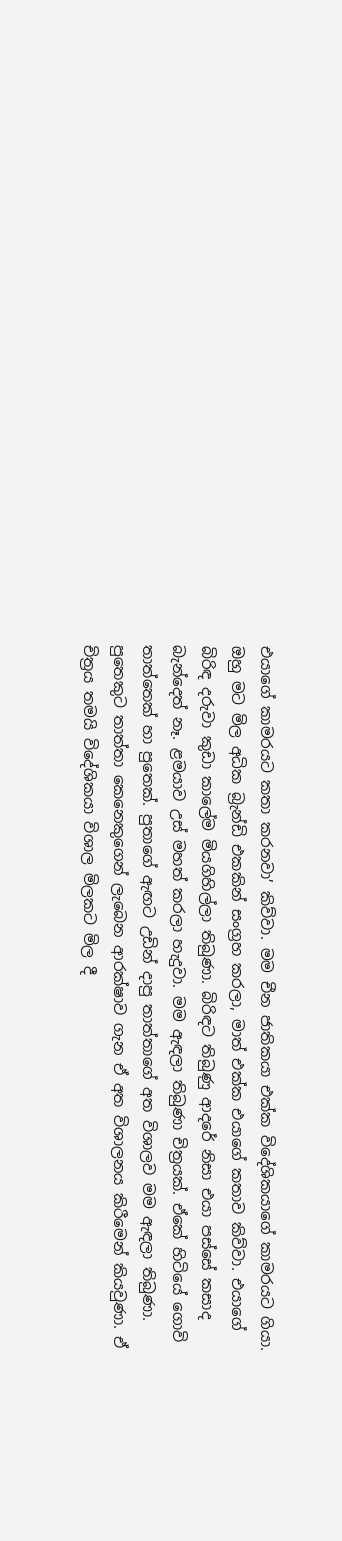එයාගේ කාමරයට කතා කරනවා’ කිව්වා. මම චීන ජාතිකයා එක්ක විදේශිකයාගේ කාමරයට ගියා. ඔහු මට මිල අධික බ්‍රැන්ඩි එකකින් සංග්‍රහ කරලා, මාත් එක්ක එයාගේ කතාව කිව්වා. එයාගේ බිරිඳ දරුවා කුඩා කාලේම මියගිහිල්ලා තිබුණා. බිරිඳට තිබුණු ආදරේ නිසා එයා පස්සේ කසාද බැන්දෙත් නෑ. ළමයාව උස් මහත් කරලා හැදුවා. මම ඇඳලා තිබුණා චිත්‍රයක්. ඒකේ හිටියේ ගොවි තාත්තෙක් හා පුතෙක්. පුතාගේ ඇඟට උඩින් දාපු තාත්තාගේ අත විශාලව මම ඇඳලා තිබුණා. පුතෙකුට තාත්තා කෙනෙකුගෙන් ලැබෙන ආරක්ෂාව ගැන ඒ අත විශාලනය කිරීමෙන් කියවුණා. ඒ චිත්‍රය තමයි විදේශිකයා විශාල මිලකට මිල දී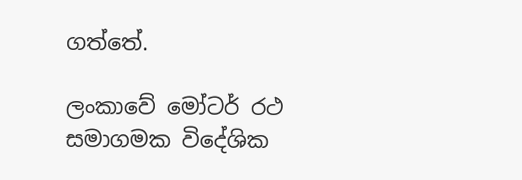ගත්තේ.

ලංකාවේ මෝටර් රථ සමාගමක විදේශික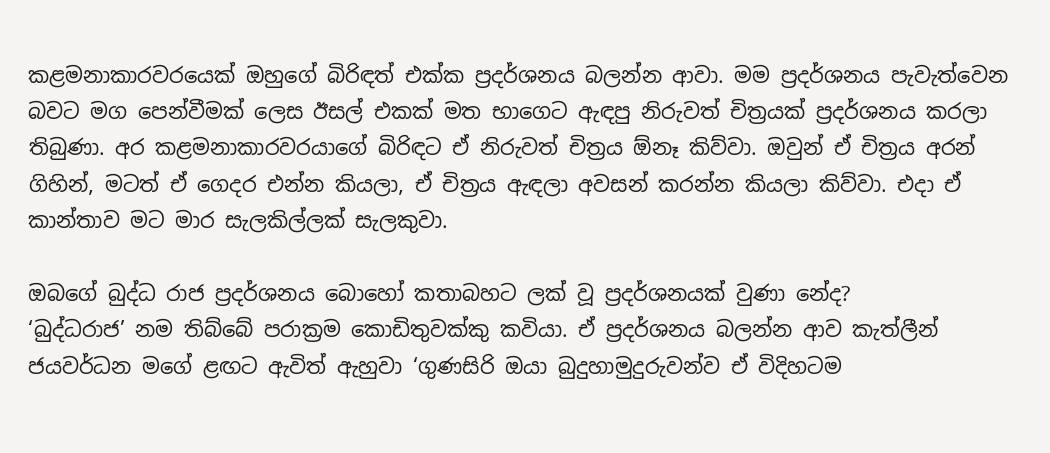කළමනාකාරවරයෙක් ඔහුගේ බිරිඳත් එක්ක ප්‍රදර්ශනය බලන්න ආවා. මම ප්‍රදර්ශනය පැවැත්වෙන බවට මග පෙන්වීමක් ලෙස ඊසල් එකක් මත භාගෙට ඇඳපු නිරුවත් චිත්‍රයක් ප්‍රදර්ශනය කරලා තිබුණා. අර කළමනාකාරවරයාගේ බිරිඳට ඒ නිරුවත් චිත්‍රය ඕනෑ කිව්වා. ඔවුන් ඒ චිත්‍රය අරන් ගිහින්, මටත් ඒ ගෙදර එන්න කියලා, ඒ චිත්‍රය ඇඳලා අවසන් කරන්න කියලා කිව්වා. එදා ඒ කාන්තාව මට මාර සැලකිල්ලක් සැලකුවා.

ඔබගේ බුද්ධ රාජ ප්‍රදර්ශනය බොහෝ කතාබහට ලක් වූ ප්‍රදර්ශනයක් වුණා නේද?
‘බුද්ධරාජ’ නම තිබ්බේ පරාක්‍රම කොඩිතුවක්කු කවියා. ඒ ප්‍රදර්ශනය බලන්න ආව කැත්ලීන් ජයවර්ධන මගේ ළඟට ඇවිත් ඇහුවා ‘ගුණසිරි ඔයා බුදුහාමුදුරුවන්ව ඒ විදිහටම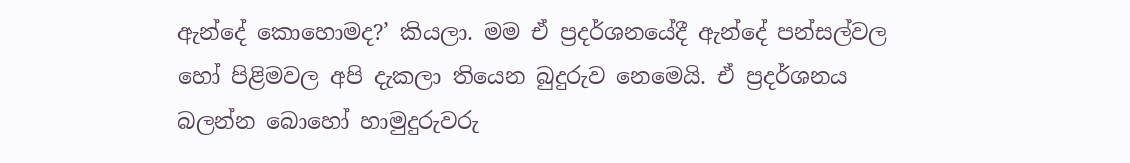ඇන්දේ කොහොමද?’ කියලා. මම ඒ ප්‍රදර්ශනයේදී ඇන්දේ පන්සල්වල හෝ පිළිමවල අපි දැකලා තියෙන බුදුරුව නෙමෙයි. ඒ ප්‍රදර්ශනය බලන්න බොහෝ හාමුදුරුවරු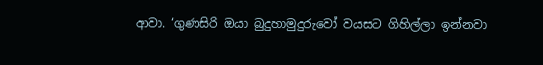ආවා. ‘ගුණසිරි ඔයා බුදුහාමුදුරුවෝ වයසට ගිහිල්ලා ඉන්නවා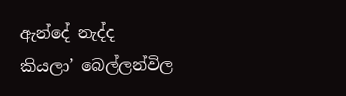ඇන්දේ නැද්ද කියලා’ බෙල්ලන්විල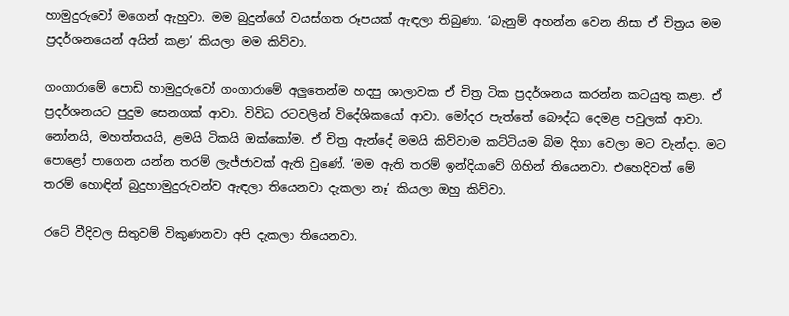හාමුදුරුවෝ මගෙන් ඇහුවා. මම බුදුන්ගේ වයස්ගත රූපයක් ඇඳලා තිබුණා. ‘බැනුම් අහන්න වෙන නිසා ඒ චිත්‍රය මම ප්‍රදර්ශනයෙන් අයින් කළා’ කියලා මම කිව්වා.

ගංගාරාමේ පොඩි හාමුදුරුවෝ ගංගාරාමේ අලුතෙන්ම හදපු ශාලාවක ඒ චිත්‍ර ටික ප්‍රදර්ශනය කරන්න කටයුතු කළා. ඒ ප්‍රදර්ශනයට පුදුම සෙනගක් ආවා. විවිධ රටවලින් විදේශිකයෝ ආවා. මෝදර පැත්තේ බෞද්ධ දෙමළ පවුලක් ආවා. නෝනයි, මහත්තයයි, ළමයි ටිකයි ඔක්කෝම. ඒ චිත්‍ර ඇන්දේ මමයි කිව්වාම කට්ටියම බිම දිගා වෙලා මට වැන්දා. මට පොළෝ පාගෙන යන්න තරම් ලැජ්ජාවක් ඇති වුණේ. ‘මම ඇති තරම් ඉන්දියාවේ ගිහින් තියෙනවා. එහෙදිවත් මේ තරම් හොඳින් බුදුහාමුදුරුවන්ව ඇඳලා තියෙනවා දැකලා නෑ’ කියලා ඔහු කිව්වා.

රටේ වීදිවල සිතුවම් විකුණනවා අපි දැකලා තියෙනවා.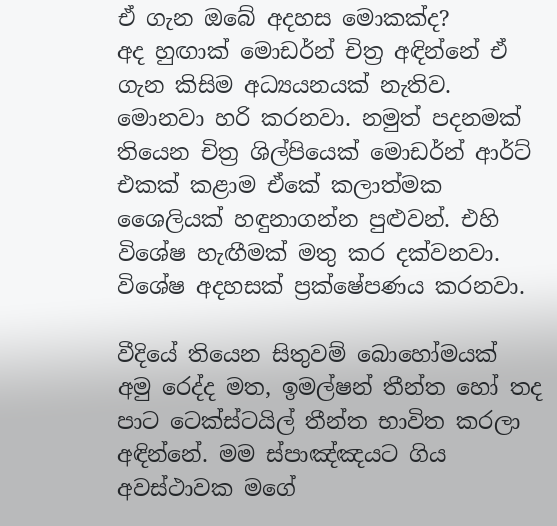ඒ ගැන ඔබේ අදහස මොකක්ද?
අද හුඟාක් මොඩර්න් චිත්‍ර අඳින්නේ ඒ ගැන කිසිම අධ්‍යයනයක් නැතිව. මොනවා හරි කරනවා. නමුත් පදනමක් තියෙන චිත්‍ර ශිල්පියෙක් මොඩර්න් ආර්ට් එකක් කළාම ඒකේ කලාත්මක ශෛලියක් හඳුනාගන්න පුළුවන්. එහි විශේෂ හැඟීමක් මතු කර දක්වනවා. විශේෂ අදහසක් ප්‍රක්ෂේපණය කරනවා.

වීදියේ තියෙන සිතුවම් බොහෝමයක් අමු රෙද්ද මත, ඉමල්ෂන් තීන්ත හෝ තද පාට ටෙක්ස්ටයිල් තීන්ත භාවිත කරලා අඳින්නේ. මම ස්පාඤ්ඤයට ගිය අවස්ථාවක මගේ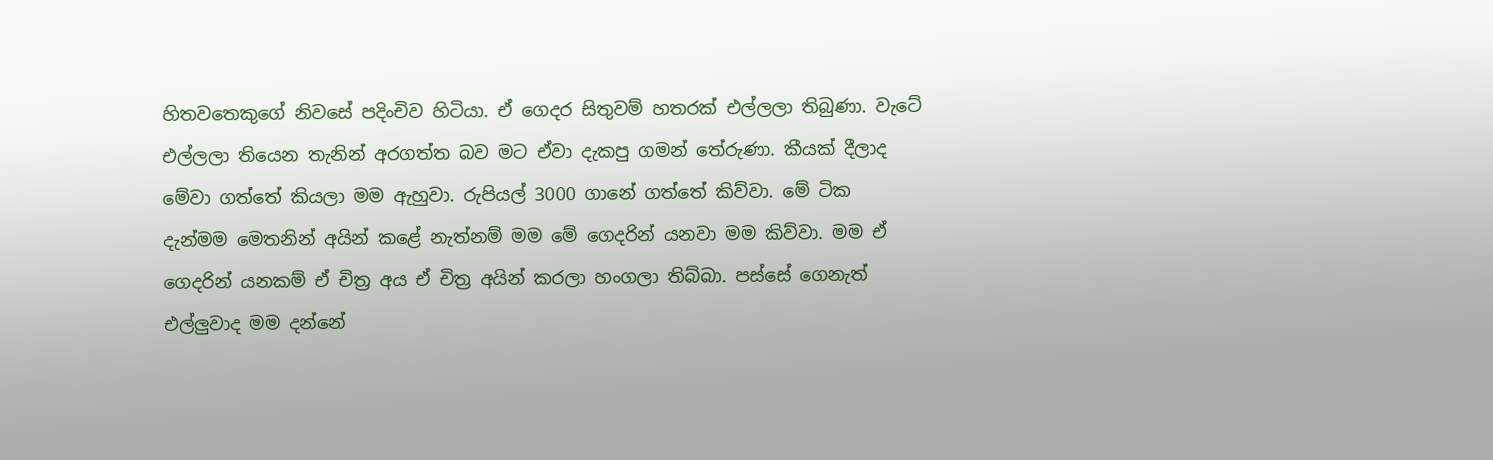හිතවතෙකුගේ නිවසේ පදිංචිව හිටියා. ඒ ගෙදර සිතුවම් හතරක් එල්ලලා තිබුණා. වැටේ එල්ලලා තියෙන තැනින් අරගත්ත බව මට ඒවා දැකපු ගමන් තේරුණා. කීයක් දීලාද මේවා ගත්තේ කියලා මම ඇහුවා. රුපියල් 3000 ගානේ ගත්තේ කිව්වා. මේ ටික දැන්මම මෙතනින් අයින් කළේ නැත්නම් මම මේ ගෙදරින් යනවා මම කිව්වා. මම ඒ ගෙදරින් යනකම් ඒ චිත්‍ර අය ඒ චිත්‍ර අයින් කරලා හංගලා තිබ්බා. පස්සේ ගෙනැත් එල්ලුවාද මම දන්නේ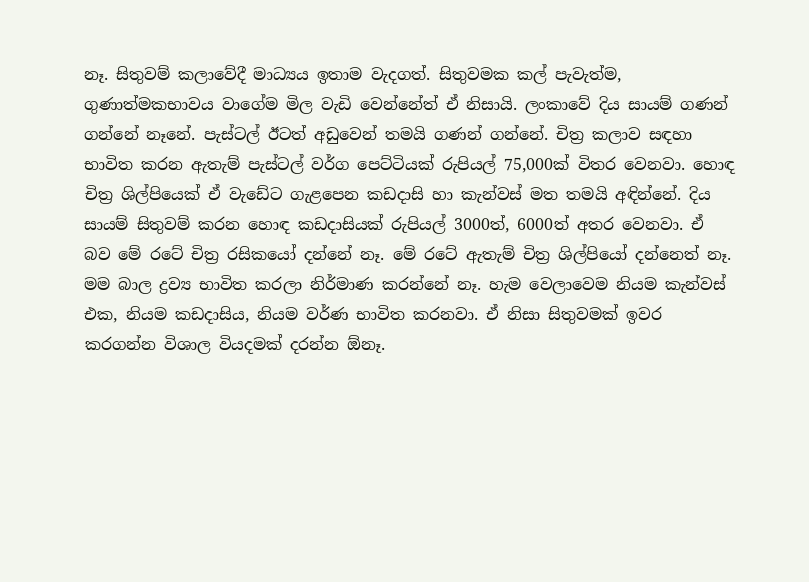නෑ. සිතුවම් කලාවේදී මාධ්‍යය ඉතාම වැදගත්. සිතුවමක කල් පැවැත්ම, ගුණාත්මකභාවය වාගේම මිල වැඩි වෙන්නේත් ඒ නිසායි. ලංකාවේ දිය සායම් ගණන් ගන්නේ නෑනේ. පැස්ටල් ඊටත් අඩුවෙන් තමයි ගණන් ගන්නේ. චිත්‍ර කලාව සඳහා භාවිත කරන ඇතැම් පැස්ටල් වර්ග පෙට්ටියක් රුපියල් 75,000ක් විතර වෙනවා. හොඳ චිත්‍ර ශිල්පියෙක් ඒ වැඩේට ගැළපෙන කඩදාසි හා කැන්වස් මත තමයි අඳින්නේ. දිය සායම් සිතුවම් කරන හොඳ කඩදාසියක් රුපියල් 3000ත්, 6000ත් අතර වෙනවා. ඒ බව මේ රටේ චිත්‍ර රසිකයෝ දන්නේ නෑ. මේ රටේ ඇතැම් චිත්‍ර ශිල්පියෝ දන්නෙත් නෑ. මම බාල ද්‍රව්‍ය භාවිත කරලා නිර්මාණ කරන්නේ නෑ. හැම වෙලාවෙම නියම කැන්වස් එක, නියම කඩදාසිය, නියම වර්ණ භාවිත කරනවා. ඒ නිසා සිතුවමක් ඉවර කරගන්න විශාල වියදමක් දරන්න ඕනෑ.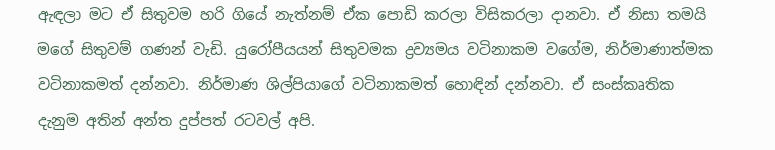ඇඳලා මට ඒ සිතුවම හරි ගියේ නැත්නම් ඒක පොඩි කරලා විසිකරලා දානවා. ඒ නිසා තමයි මගේ සිතුවම් ගණන් වැඩි. යුරෝපීයයන් සිතුවමක ද්‍රව්‍යමය වටිනාකම වගේම, නිර්මාණාත්මක වටිනාකමත් දන්නවා. නිර්මාණ ශිල්පියාගේ වටිනාකමත් හොඳින් දන්නවා. ඒ සංස්කෘතික දැනුම අතින් අන්ත දුප්පත් රටවල් අපි.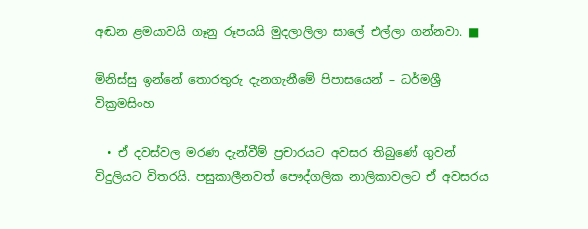අඬන ළමයාවයි ගෑනු රූපයයි මුදලාලිලා සාලේ එල්ලා ගන්නවා. ■

මිනිස්සු ඉන්නේ තොරතුරු දැනගැනීමේ පිපාසයෙන් – ධර්මශ්‍රී වික්‍රමසිංහ

  • ඒ දවස්වල මරණ දැන්වීම් ප්‍රචාරයට අවසර තිබුණේ ගුවන් විදුලියට විතරයි. පසුකාලීනවත් පෞද්ගලික නාලිකාවලට ඒ අවසරය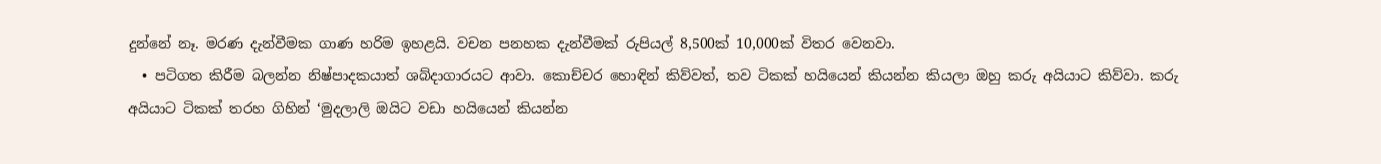දුන්නේ නෑ. මරණ දැන්වීමක ගාණ හරිම ඉහළයි. වචන පනහක දැන්වීමක් රුපියල් 8,500ක් 10,000ක් විතර වෙනවා.
  • පටිගත කිරීම බලන්න නිෂ්පාදකයාත් ශබ්දාගාරයට ආවා. කොච්චර හොඳින් කිව්වත්, තව ටිකක් හයියෙන් කියන්න කියලා ඔහු කරු අයියාට කිව්වා. කරු අයියාට ටිකක් තරහ ගිහින් ‘මුදලාලි ඔයිට වඩා හයියෙන් කියන්න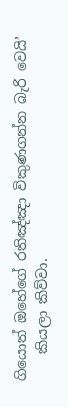ගියොත් ඔහේගේ රතිඤ්ඤා විකුණගන්න බැරි වෙයි’
    කියලා කිව්වා.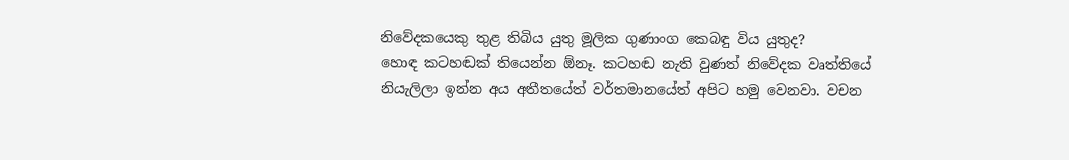නිවේදකයෙකු තුළ තිබිය යුතු මූලික ගුණාංග කෙබඳු විය යුතුද?
හොඳ කටහඬක් තියෙන්න ඕනෑ. කටහඬ නැති වුණත් නිවේදක වෘත්තියේ නියැලිලා ඉන්න අය අතීතයේත් වර්තමානයේත් අපිට හමු වෙනවා. වචන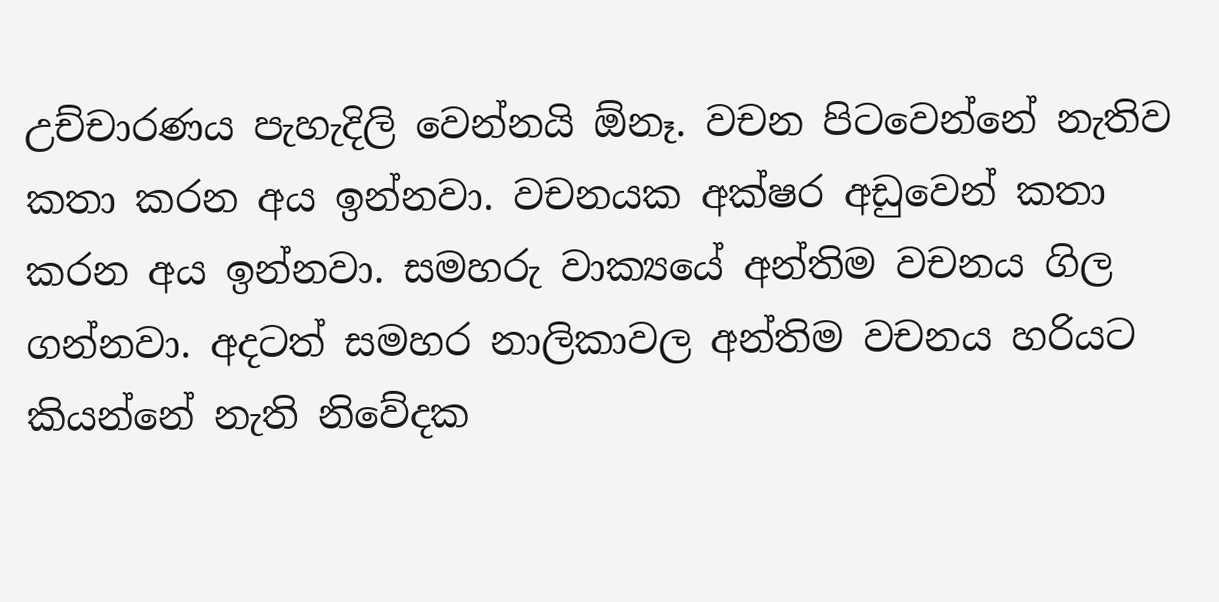උච්චාරණය පැහැදිලි වෙන්නයි ඕනෑ. වචන පිටවෙන්නේ නැතිව කතා කරන අය ඉන්නවා. වචනයක අක්ෂර අඩුවෙන් කතා කරන අය ඉන්නවා. සමහරු වාක්‍යයේ අන්තිම වචනය ගිල ගන්නවා. අදටත් සමහර නාලිකාවල අන්තිම වචනය හරියට කියන්නේ නැති නිවේදක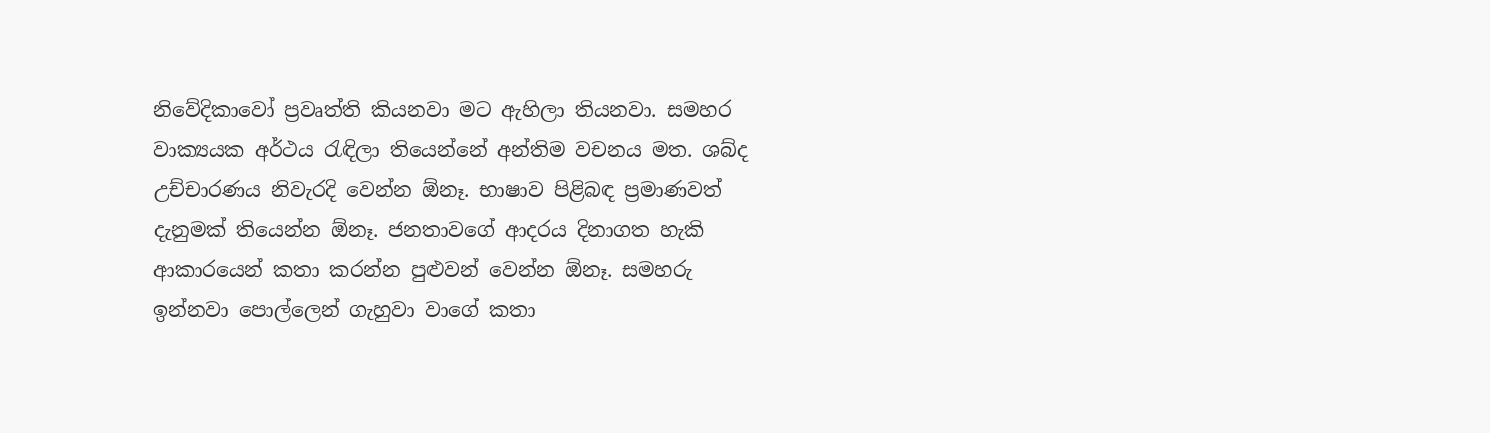නිවේදිකාවෝ ප්‍රවෘත්ති කියනවා මට ඇහිලා තියනවා. සමහර වාක්‍යයක අර්ථය රැඳිලා තියෙන්නේ අන්තිම වචනය මත. ශබ්ද උච්චාරණය නිවැරදි වෙන්න ඕනෑ. භාෂාව පිළිබඳ ප්‍රමාණවත් දැනුමක් තියෙන්න ඕනෑ. ජනතාවගේ ආදරය දිනාගත හැකි ආකාරයෙන් කතා කරන්න පුළුවන් වෙන්න ඕනෑ. සමහරු ඉන්නවා පොල්ලෙන් ගැහුවා වාගේ කතා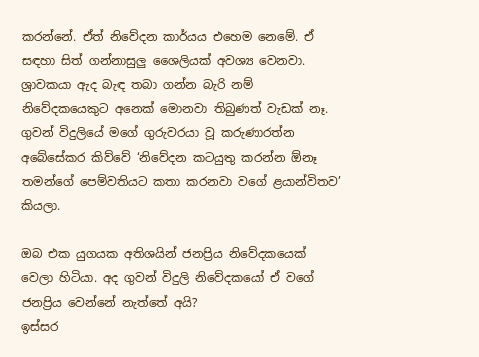කරන්නේ. ඒත් නිවේදන කාර්යය එහෙම නෙමේ. ඒ සඳහා සිත් ගන්නාසුලු ශෛලියක් අවශ්‍ය වෙනවා. ශ්‍රාවකයා ඇද බැඳ තබා ගන්න බැරි නම් නිවේදකයෙකුට අනෙක් මොනවා තිබුණත් වැඩක් නෑ. ගුවන් විදුලියේ මගේ ගුරුවරයා වූ කරුණාරත්න අබේසේකර කිව්වේ ‘නිවේදන කටයුතු කරන්න ඕනෑ තමන්ගේ පෙම්වතියට කතා කරනවා වගේ ළයාන්විතව’ කියලා.

ඔබ එක යුගයක අතිශයින් ජනප්‍රිය නිවේදකයෙක් වෙලා හිටියා. අද ගුවන් විදුලි නිවේදකයෝ ඒ වගේ ජනප්‍රිය වෙන්නේ නැත්තේ අයි?
ඉස්සර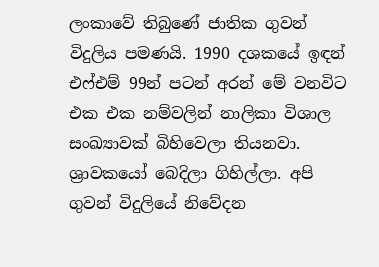ලංකාවේ තිබුණේ ජාතික ගුවන් විදුලිය පමණයි. 1990 දශකයේ ඉඳන් එෆ්එම් 99න් පටන් අරන් මේ වනවිට එක එක නම්වලින් නාලිකා විශාල සංඛ්‍යාවක් බිහිවෙලා තියනවා. ශ්‍රාවකයෝ බෙදිලා ගිහිල්ලා. අපි ගුවන් විදුලියේ නිවේදන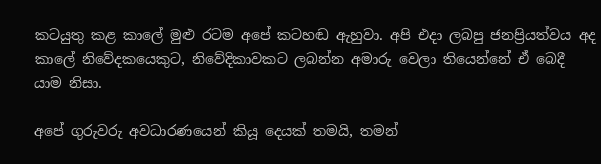කටයුතු කළ කාලේ මුළු රටම අපේ කටහඬ ඇහුවා. අපි එදා ලබපු ජනප්‍රියත්වය අද කාලේ නිවේදකයෙකුට, නිවේදිකාවකට ලබන්න අමාරු වෙලා තියෙන්නේ ඒ බෙදී යාම නිසා.

අපේ ගුරුවරු අවධාරණයෙන් කියූ දෙයක් තමයි, තමන්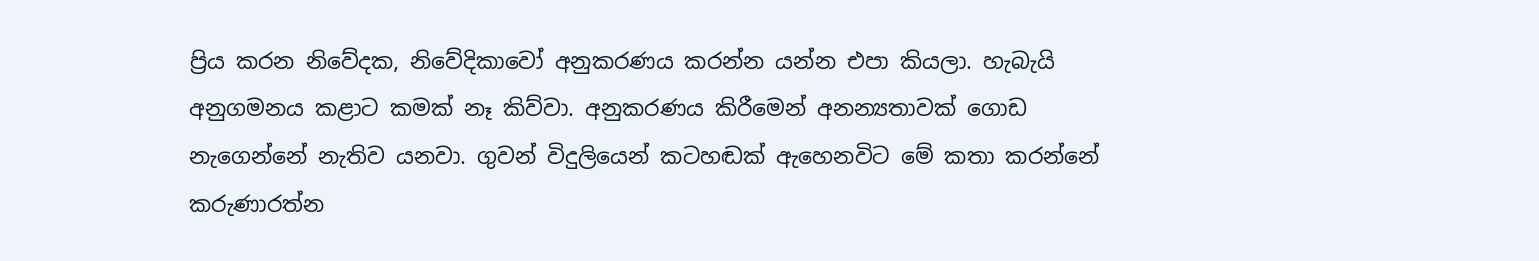ප්‍රිය කරන නිවේදක, නිවේදිකාවෝ අනුකරණය කරන්න යන්න එපා කියලා. හැබැයි අනුගමනය කළාට කමක් නෑ කිව්වා. අනුකරණය කිරීමෙන් අනන්‍යතාවක් ගොඩ නැගෙන්නේ නැතිව යනවා. ගුවන් විදුලියෙන් කටහඬක් ඇහෙනවිට මේ කතා කරන්නේ කරුණාරත්න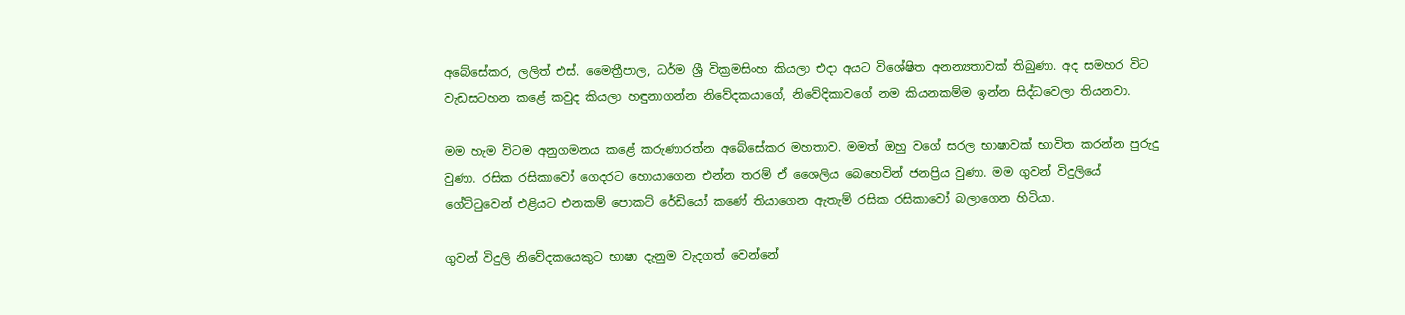අබේසේකර, ලලිත් එස්. මෛත්‍රීපාල, ධර්ම ශ්‍රී වික්‍රමසිංහ කියලා එදා අයට විශේෂිත අනන්‍යතාවක් තිබුණා. අද සමහර විට වැඩසටහන කළේ කවුද කියලා හඳුනාගන්න නිවේදකයාගේ, නිවේදිකාවගේ නම කියනකම්ම ඉන්න සිද්ධවෙලා තියනවා.

මම හැම විටම අනුගමනය කළේ කරුණාරත්න අබේසේකර මහතාව. මමත් ඔහු වගේ සරල භාෂාවක් භාවිත කරන්න පුරුදු වුණා. රසික රසිකාවෝ ගෙදරට හොයාගෙන එන්න තරම් ඒ ශෛලිය බෙහෙවින් ජනප්‍රිය වුණා. මම ගුවන් විදුලියේ ගේට්ටුවෙන් එළියට එනකම් පොකට් රේඩියෝ කණේ තියාගෙන ඇතැම් රසික රසිකාවෝ බලාගෙන හිටියා.

ගුවන් විදුලි නිවේදකයෙකුට භාෂා දැනුම වැදගත් වෙන්නේ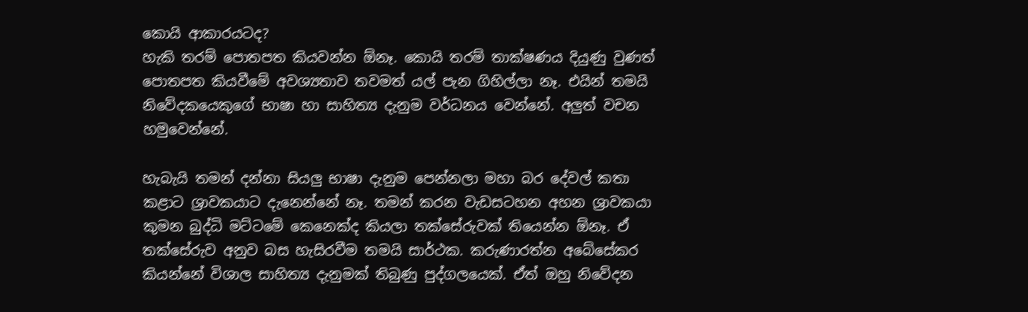කොයි ආකාරයටද?
හැකි තරම් පොතපත කියවන්න ඕනෑ. කොයි තරම් තාක්ෂණය දියුණු වුණත් පොතපත කියවීමේ අවශ්‍යතාව තවමත් යල් පැන ගිහිල්ලා නෑ. එයින් තමයි නිවේදකයෙකුගේ භාෂා හා සාහිත්‍ය දැනුම වර්ධනය වෙන්නේ. අලුත් වචන හමුවෙන්නේ.

හැබැයි තමන් දන්නා සියලු භාෂා දැනුම පෙන්නලා මහා බර දේවල් කතා කළාට ශ්‍රාවකයාට දැනෙන්නේ නෑ. තමන් කරන වැඩසටහන අහන ශ්‍රාවකයා කුමන බුද්ධි මට්ටමේ කෙනෙක්ද කියලා තක්සේරුවක් තියෙන්න ඕනෑ. ඒ තක්සේරුව අනුව බස හැසිරවීම තමයි සාර්ථක. කරුණාරත්න අබේසේකර කියන්නේ විශාල සාහිත්‍ය දැනුමක් තිබුණු පුද්ගලයෙක්. ඒත් ඔහු නිවේදන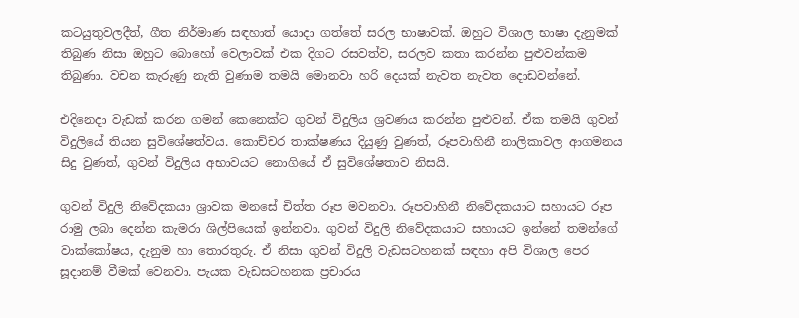කටයුතුවලදීත්, ගීත නිර්මාණ සඳහාත් යොදා ගත්තේ සරල භාෂාවක්. ඔහුට විශාල භාෂා දැනුමක් තිබුණ නිසා ඔහුට බොහෝ වෙලාවක් එක දිගට රසවත්ව, සරලව කතා කරන්න පුළුවන්කම තිබුණා. වචන කැරුණු නැති වුණාම තමයි මොනවා හරි දෙයක් නැවත නැවත දොඩවන්නේ.

එදිනෙදා වැඩක් කරන ගමන් කෙනෙක්ට ගුවන් විදුලිය ශ්‍රවණය කරන්න පුළුවන්. ඒක තමයි ගුවන් විදුලියේ තියන සුවිශේෂත්වය. කොච්චර තාක්ෂණය දියුණු වුණත්, රූපවාහිනී නාලිකාවල ආගමනය සිදු වුණත්, ගුවන් විදුලිය අභාවයට නොගියේ ඒ සුවිශේෂතාව නිසයි.

ගුවන් විදුලි නිවේදකයා ශ්‍රාවක මනසේ චිත්ත රූප මවනවා. රූපවාහිනී නිවේදකයාට සහායට රූප රාමු ලබා දෙන්න කැමරා ශිල්පියෙක් ඉන්නවා. ගුවන් විදුලි නිවේදකයාට සහායට ඉන්නේ තමන්ගේ වාක්කෝෂය, දැනුම හා තොරතුරු. ඒ නිසා ගුවන් විදුලි වැඩසටහනක් සඳහා අපි විශාල පෙර සූදානම් වීමක් වෙනවා. පැයක වැඩසටහනක ප්‍රචාරය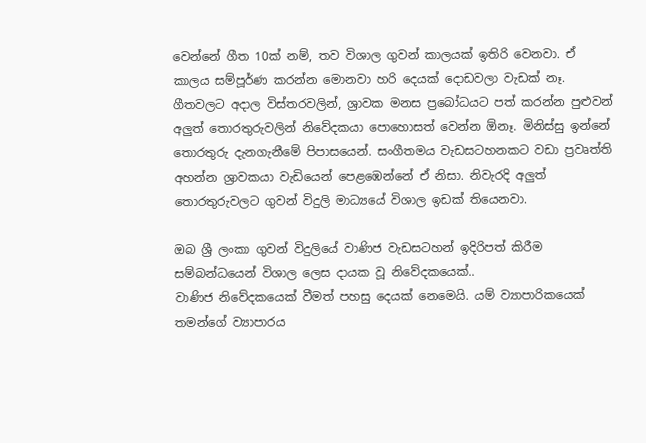වෙන්නේ ගීත 10ක් නම්, තව විශාල ගුවන් කාලයක් ඉතිරි වෙනවා. ඒ කාලය සම්පූර්ණ කරන්න මොනවා හරි දෙයක් දොඩවලා වැඩක් නෑ. ගීතවලට අදාල විස්තරවලින්, ශ්‍රාවක මනස ප්‍රබෝධයට පත් කරන්න පුළුවන් අලුත් තොරතුරුවලින් නිවේදකයා පොහොසත් වෙන්න ඕනෑ. මිනිස්සු ඉන්නේ තොරතුරු දැනගැනීමේ පිපාසයෙන්. සංගීතමය වැඩසටහනකට වඩා ප්‍රවෘත්ති අහන්න ශ්‍රාවකයා වැඩියෙන් පෙළඹෙන්නේ ඒ නිසා. නිවැරදි අලුත් තොරතුරුවලට ගුවන් විදුලි මාධ්‍යයේ විශාල ඉඩක් තියෙනවා.

ඔබ ශ්‍රී ලංකා ගුවන් විදුලියේ වාණිජ වැඩසටහන් ඉදිරිපත් කිරීම සම්බන්ධයෙන් විශාල ලෙස දායක වූ නිවේදකයෙක්..
වාණිජ නිවේදකයෙක් වීමත් පහසු දෙයක් නෙමෙයි. යම් ව්‍යාපාරිකයෙක් තමන්ගේ ව්‍යාපාරය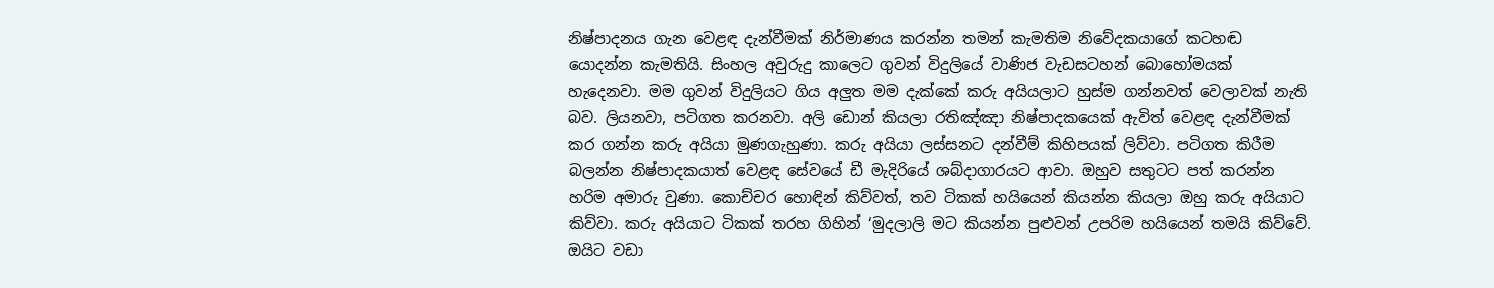නිෂ්පාදනය ගැන වෙළඳ දැන්වීමක් නිර්මාණය කරන්න තමන් කැමතිම නිවේදකයාගේ කටහඬ යොදන්න කැමතියි. සිංහල අවුරුදු කාලෙට ගුවන් විදුලියේ වාණිජ වැඩසටහන් බොහෝමයක් හැදෙනවා. මම ගුවන් විදුලියට ගිය අලුත මම දැක්කේ කරු අයියලාට හුස්ම ගන්නවත් වෙලාවක් නැති බව. ලියනවා, පටිගත කරනවා. අලි ඩොන් කියලා රතිඤ්ඤා නිෂ්පාදකයෙක් ඇවිත් වෙළඳ දැන්වීමක් කර ගන්න කරු අයියා මුණගැහුණා. කරු අයියා ලස්සනට දන්වීම් කිහිපයක් ලිව්වා. පටිගත කිරීම බලන්න නිෂ්පාදකයාත් වෙළඳ සේවයේ ඩී මැදිරියේ ශබ්දාගාරයට ආවා. ඔහුව සතුටට පත් කරන්න හරිම අමාරු වුණා. කොච්චර හොඳින් කිව්වත්, තව ටිකක් හයියෙන් කියන්න කියලා ඔහු කරු අයියාට කිව්වා. කරු අයියාට ටිකක් තරහ ගිහින් ‘මුදලාලි මට කියන්න පුළුවන් උපරිම හයියෙන් තමයි කිව්වේ. ඔයිට වඩා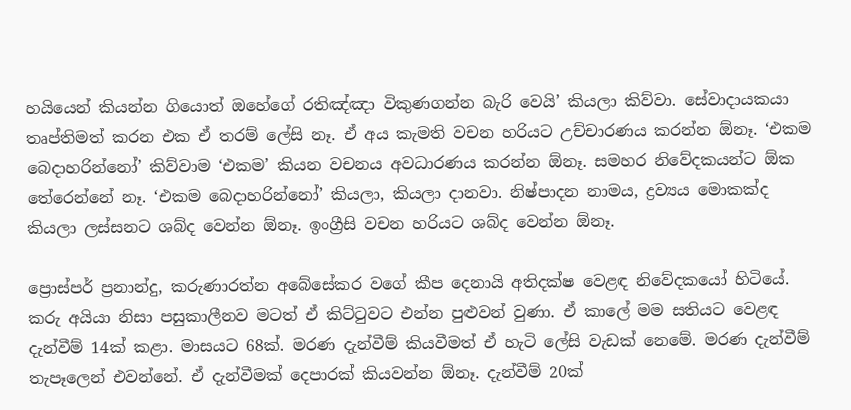හයියෙන් කියන්න ගියොත් ඔහේගේ රතිඤ්ඤා විකුණගන්න බැරි වෙයි’ කියලා කිව්වා. සේවාදායකයා තෘප්තිමත් කරන එක ඒ තරම් ලේසි නෑ. ඒ අය කැමති වචන හරියට උච්චාරණය කරන්න ඕනෑ. ‘එකම බෙදාහරින්නෝ’ කිව්වාම ‘එකම’ කියන වචනය අවධාරණය කරන්න ඕනෑ. සමහර නිවේදකයන්ට ඕක තේරෙන්නේ නෑ. ‘එකම බෙදාහරින්නෝ’ කියලා, කියලා දානවා. නිෂ්පාදන නාමය, ද්‍රව්‍යය මොකක්ද කියලා ලස්සනට ශබ්ද වෙන්න ඕනෑ. ඉංග්‍රීසි වචන හරියට ශබ්ද වෙන්න ඕනෑ.

ප්‍රොස්පර් ප්‍රනාන්දු, කරුණාරත්න අබේසේකර වගේ කීප දෙනායි අතිදක්ෂ වෙළඳ නිවේදකයෝ හිටියේ. කරු අයියා නිසා පසුකාලීනව මටත් ඒ කිට්ටුවට එන්න පුළුවන් වුණා. ඒ කාලේ මම සතියට වෙළඳ දැන්වීම් 14ක් කළා. මාසයට 68ක්. මරණ දැන්වීම් කියවීමත් ඒ හැටි ලේසි වැඩක් නෙමේ. මරණ දැන්වීම් තැපෑලෙන් එවන්නේ. ඒ දැන්වීමක් දෙපාරක් කියවන්න ඕනෑ. දැන්වීම් 20ක්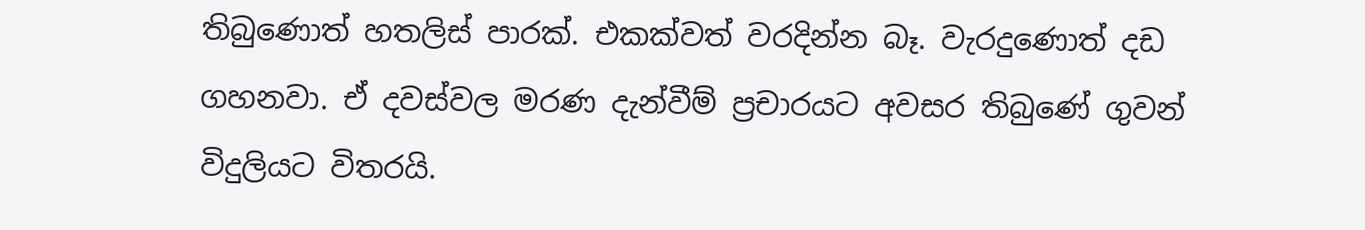තිබුණොත් හතලිස් පාරක්. එකක්වත් වරදින්න බෑ. වැරදුණොත් දඩ ගහනවා. ඒ දවස්වල මරණ දැන්වීම් ප්‍රචාරයට අවසර තිබුණේ ගුවන් විදුලියට විතරයි.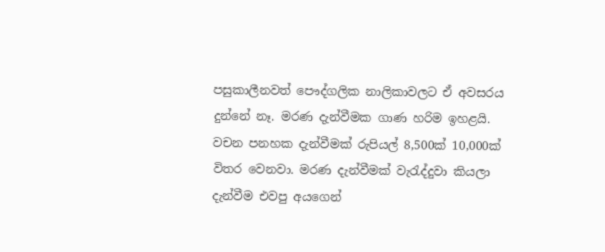පසුකාලීනවත් පෞද්ගලික නාලිකාවලට ඒ අවසරය දුන්නේ නෑ. මරණ දැන්වීමක ගාණ හරිම ඉහළයි. වචන පනහක දැන්වීමක් රුපියල් 8,500ක් 10,000ක් විතර වෙනවා. මරණ දැන්වීමක් වැරැද්දුවා කියලා දැන්වීම එවපු අයගෙන්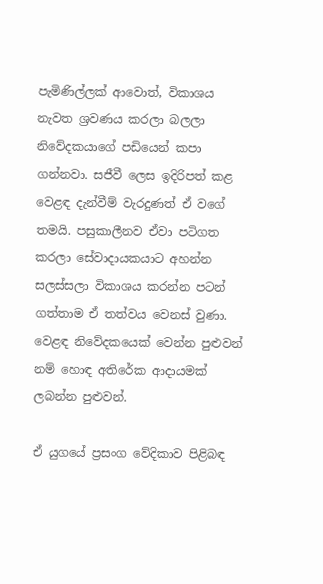පැමිණිල්ලක් ආවොත්, විකාශය නැවත ශ්‍රවණය කරලා බලලා නිවේදකයාගේ පඩියෙන් කපා ගන්නවා. සජීවී ලෙස ඉදිරිපත් කළ වෙළඳ දැන්වීම් වැරදුණත් ඒ වගේ තමයි. පසුකාලීනව ඒවා පටිගත කරලා සේවාදායකයාට අහන්න සලස්සලා විකාශය කරන්න පටන් ගත්තාම ඒ තත්වය වෙනස් වුණා. වෙළඳ නිවේදකයෙක් වෙන්න පුළුවන් නම් හොඳ අතිරේක ආදායමක් ලබන්න පුළුවන්.

ඒ යුගයේ ප්‍රසංග වේදිකාව පිළිබඳ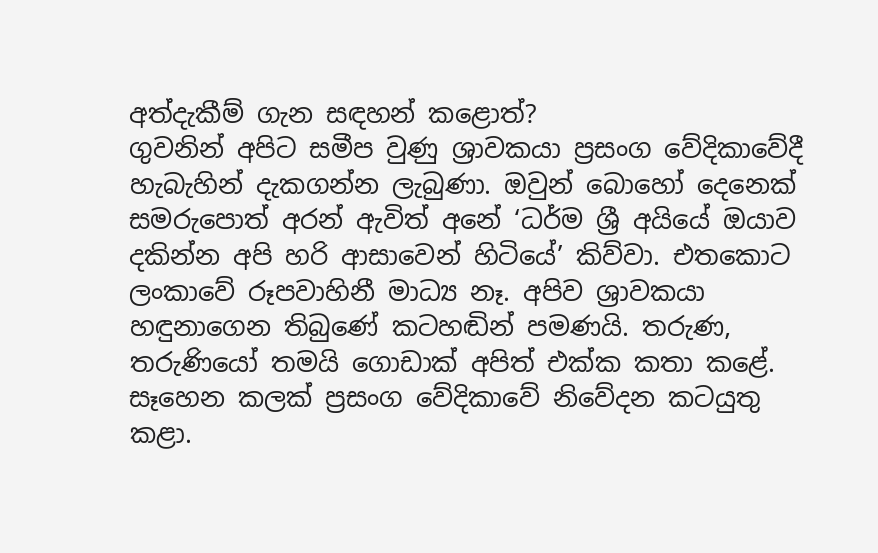අත්දැකීම් ගැන සඳහන් කළොත්?
ගුවනින් අපිට සමීප වුණු ශ්‍රාවකයා ප්‍රසංග වේදිකාවේදී හැබැහින් දැකගන්න ලැබුණා. ඔවුන් බොහෝ දෙනෙක් සමරුපොත් අරන් ඇවිත් අනේ ‘ධර්ම ශ්‍රී අයියේ ඔයාව දකින්න අපි හරි ආසාවෙන් හිටියේ’ කිව්වා. එතකොට ලංකාවේ රූපවාහිනී මාධ්‍ය නෑ. අපිව ශ්‍රාවකයා හඳුනාගෙන තිබුණේ කටහඬින් පමණයි. තරුණ, තරුණියෝ තමයි ගොඩාක් අපිත් එක්ක කතා කළේ. සෑහෙන කලක් ප්‍රසංග වේදිකාවේ නිවේදන කටයුතු කළා.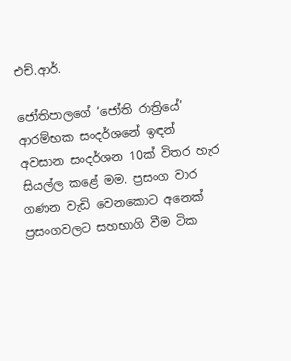එච්.ආර්.

ජෝතිපාලගේ ‘ජෝති රාත්‍රියේ’ ආරම්භක සංදර්ශනේ ඉඳන් අවසාන සංදර්ශන 10ක් විතර හැර සියල්ල කළේ මම. ප්‍රසංග වාර ගණන වැඩි වෙනකොට අනෙක් ප්‍රසංගවලට සහභාගි වීම ටික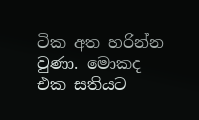ටික අත හරින්න වුණා. මොකද එක සතියට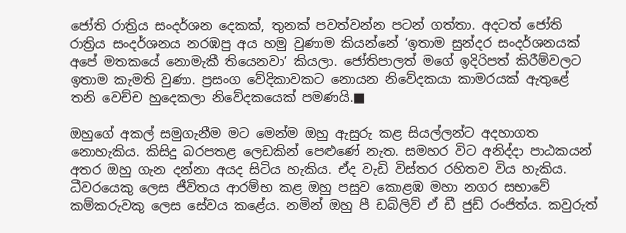ජෝති රාත්‍රිය සංදර්ශන දෙකක්, තුනක් පවත්වන්න පටන් ගත්තා. අදටත් ජෝති රාත්‍රිය සංදර්ශනය නරඹපු අය හමු වුණාම කියන්නේ ‘ඉතාම සුන්දර සංදර්ශනයක් අපේ මතකයේ නොමැකී තියෙනවා’ කියලා. ජෝතිපාලත් මගේ ඉදිරිපත් කිරීම්වලට ඉතාම කැමති වුණා. ප්‍රසංග වේදිකාවකට නොයන නිවේදකයා කාමරයක් ඇතුළේ තනි වෙච්ච හුදෙකලා නිවේදකයෙක් පමණයි.■

ඔහුගේ අකල් සමුගැනීම මට මෙන්ම ඔහු ඇසුරු කළ සියල්ලන්ට අදහාගත නොහැකිය. කිසිදු බරපතළ ලෙඩකින් පෙළුණේ නැත. සමහර විට අනිද්දා පාඨකයන් අතර ඔහු ගැන දන්නා අයද සිටිය හැකිය. ඒද වැඩි විස්තර රහිතව විය හැකිය. ධීවරයෙකු ලෙස ජීවිතය ආරම්භ කළ ඔහු පසුව කොළඹ මහා නගර සභාවේ කම්කරුවකු ලෙස සේවය කළේය. නමින් ඔහු පී ඩබ්ලිව් ඒ ඩී ජුඩ් රංජිත්ය. කවුරුත්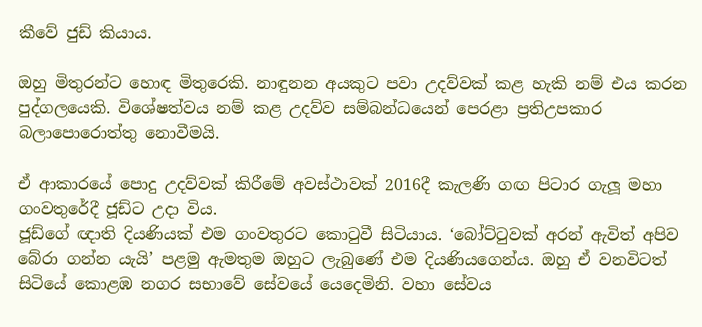කීවේ ජුඩ් කියාය.

ඔහු මිතුරන්ට හොඳ මිතුරෙකි. නාඳුනන අයකුට පවා උදව්වක් කළ හැකි නම් එය කරන පුද්ගලයෙකි. විශේෂත්වය නම් කළ උදව්ව සම්බන්ධයෙන් පෙරළා ප්‍රතිඋපකාර බලාපොරොත්තු නොවීමයි.

ඒ ආකාරයේ පොදු උදව්වක් කිරීමේ අවස්ථාවක් 2016දී කැලණි ගඟ පිටාර ගැලූ මහා ගංවතුරේදී ජූඩ්ට උදා විය.
ජූඩ්ගේ ඥාති දියණියක් එම ගංවතුරට කොටුවී සිටියාය. ‘බෝට්ටුවක් අරන් ඇවිත් අපිව බේරා ගන්න යැයි’ පළමු ඇමතුම ඔහුට ලැබුණේ එම දියණියගෙන්ය. ඔහු ඒ වනවිටත් සිටියේ කොළඹ නගර සභාවේ සේවයේ යෙදෙමිනි. වහා සේවය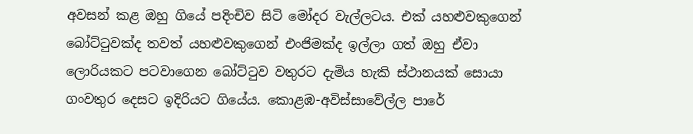අවසන් කළ ඔහු ගියේ පදිංචිව සිටි මෝදර වැල්ලටය. එක් යහළුවකුගෙන් බෝට්ටුවක්ද තවත් යහළුවකුගෙන් එංජිමක්ද ඉල්ලා ගත් ඔහු ඒවා ලොරියකට පටවාගෙන බෝට්ටුව වතුරට දැමිය හැකි ස්ථානයක් සොයා ගංවතුර දෙසට ඉදිරියට ගියේය. කොළඹ-අවිස්සාවේල්ල පාරේ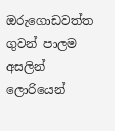ඔරුගොඩවත්ත ගුවන් පාලම අසලින් ලොරියෙන්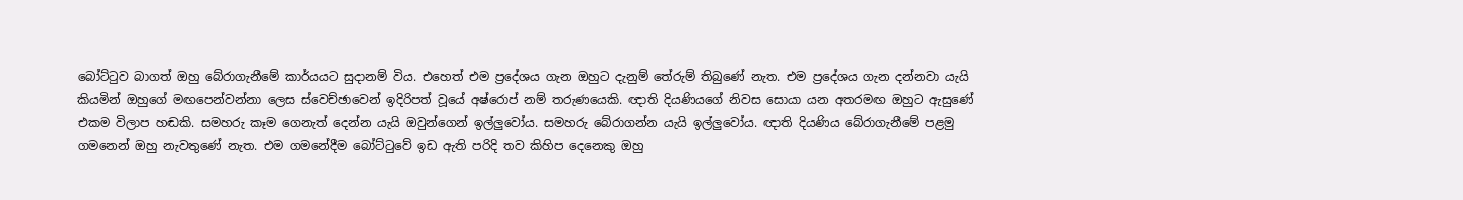බෝට්ටුව බාගත් ඔහු බේරාගැනීමේ කාර්යයට සුදානම් විය. එහෙත් එම ප්‍රදේශය ගැන ඔහුට දැනුම් තේරුම් තිබුණේ නැත. එම ප්‍රදේශය ගැන දන්නවා යැයි කියමින් ඔහුගේ මඟපෙන්වන්නා ලෙස ස්වෙච්ඡාවෙන් ඉදිරිපත් වූයේ අෂ්රොප් නම් තරුණයෙකි. ඥාති දියණියගේ නිවස සොයා යන අතරමඟ ඔහුට ඇසුණේ එකම විලාප හඬකි. සමහරු කෑම ගෙනැත් දෙන්න යැයි ඔවුන්ගෙන් ඉල්ලුවෝය. සමහරු බේරාගන්න යැයි ඉල්ලුවෝය. ඥාති දියණිය බේරාගැනීමේ පළමු ගමනෙන් ඔහු නැවතුණේ නැත. එම ගමනේදීම බෝට්ටුවේ ඉඩ ඇති පරිදි තව කිහිප දෙනෙකු ඔහු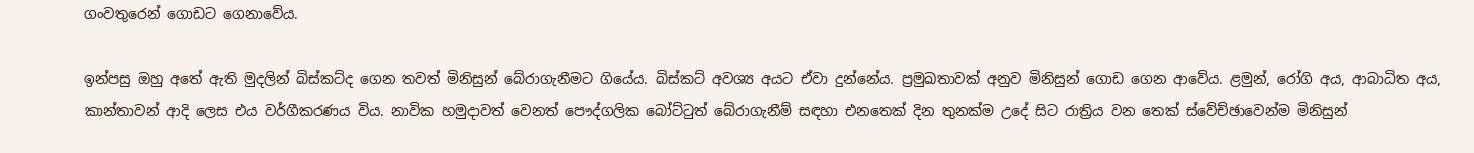ගංවතුරෙන් ගොඩට ගෙනාවේය.

ඉන්පසු ඔහු අතේ ඇති මුදලින් බිස්කට්ද ගෙන තවත් මිනිසුන් බේරාගැනීමට ගියේය. බිස්කට් අවශ්‍ය අයට ඒවා දුන්නේය. ප්‍රමුඛතාවක් අනුව මිනිසුන් ගොඩ ගෙන ආවේය. ළමුන්, රෝගි අය, ආබාධිත අය, කාන්තාවන් ආදි ලෙස එය වර්ගීකරණය විය. නාවික හමුදාවත් වෙනත් පෞද්ගලික බෝට්ටුත් බේරාගැනීම් සඳහා එනතෙක් දින තුනක්ම උදේ සිට රාත්‍රිය වන තෙක් ස්වේච්ඡාවෙන්ම මිනිසුන්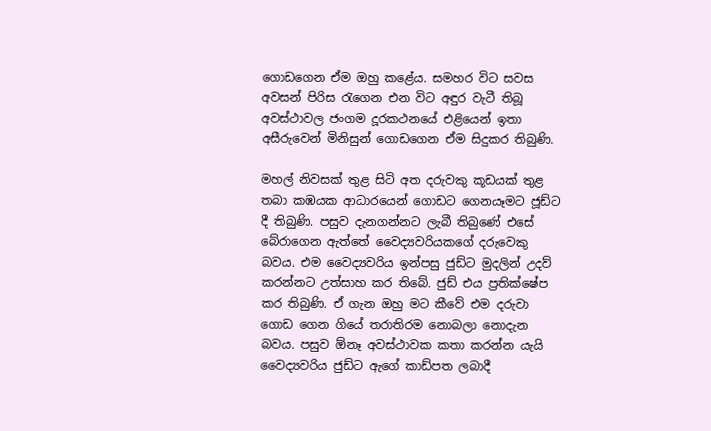ගොඩගෙන ඒම ඔහු කළේය. සමහර විට සවස අවසන් පිරිස රැගෙන එන විට අඳුර වැටී තිබූ අවස්ථාවල ජංගම දූරකථනයේ එළියෙන් ඉතා අසීරුවෙන් මිනිසුන් ගොඩගෙන ඒම සිදුකර තිබුණි.

මහල් නිවසක් තුළ සිටි අත දරුවකු කූඩයක් තුළ තබා කඹයක ආධාරයෙන් ගොඩට ගෙනයෑමට ජූඩ්ට දී තිබුණි. පසුව දැනගන්නට ලැබී තිබුණේ එසේ බේරාගෙන ඇත්තේ වෛද්‍යවරියකගේ දරුවෙකු බවය. එම වෛද්‍යවරිය ඉන්පසු ජුඩ්ට මුදලින් උදව් කරන්නට උත්සාහ කර තිබේ. ජුඩ් එය ප්‍රතික්ෂේප කර තිබුණි. ඒ ගැන ඔහු මට කීවේ එම දරුවා ගොඩ ගෙන ගියේ තරාතිරම නොබලා නොදැන බවය. පසුව ඕනෑ අවස්ථාවක කතා කරන්න යැයි වෛද්‍යවරිය ජුඩ්ට ඇගේ කාඩ්පත ලබාදී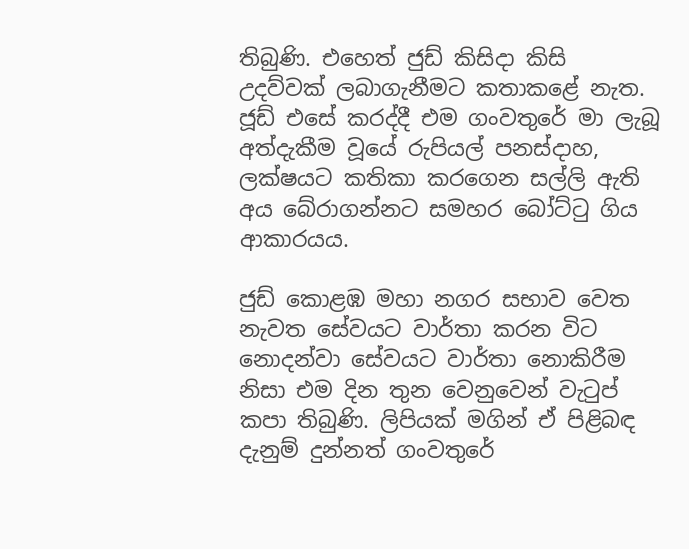තිබුණි. එහෙත් ජුඩ් කිසිදා කිසි උදව්වක් ලබාගැනීමට කතාකළේ නැත. ජූඩ් එසේ කරද්දී එම ගංවතුරේ මා ලැබූ අත්දැකීම වූයේ රුපියල් පනස්දාහ, ලක්ෂයට කතිකා කරගෙන සල්ලි ඇති අය බේරාගන්නට සමහර බෝට්ටු ගිය ආකාරයය.

ජුඩ් කොළඹ මහා නගර සභාව වෙත නැවත සේවයට වාර්තා කරන විට නොදන්වා සේවයට වාර්තා නොකිරීම නිසා එම දින තුන වෙනුවෙන් වැටුප් කපා තිබුණි. ලිපියක් මගින් ඒ පිළිබඳ දැනුම් දුන්නත් ගංවතුරේ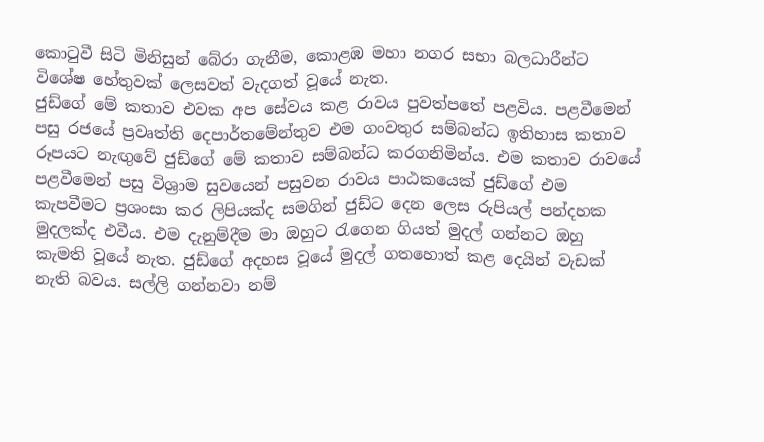කොටුවී සිටි මිනිසුන් බේරා ගැනීම, කොළඹ මහා නගර සභා බලධාරීන්ට විශේෂ හේතුවක් ලෙසවත් වැදගත් වූයේ නැත.
ජුඩ්ගේ මේ කතාව එවක අප සේවය කළ රාවය පුවත්පතේ පළවිය. පළවීමෙන් පසු රජයේ ප්‍රවෘත්ති දෙපාර්තමේන්තුව එම ගංවතුර සම්බන්ධ ඉතිහාස කතාව රූපයට නැඟුවේ ජුඩ්ගේ මේ කතාව සම්බන්ධ කරගනිමින්ය. එම කතාව රාවයේ පළවීමෙන් පසු විශ්‍රාම සුවයෙන් පසුවන රාවය පාඨකයෙක් ජුඩ්ගේ එම කැපවීමට ප්‍රශංසා කර ලිපියක්ද සමගින් ජුඩ්ට දෙන ලෙස රුපියල් පන්දහක මුදලක්ද එවීය. එම දැනුම්දීම මා ඔහුට රැගෙන ගියත් මුදල් ගන්නට ඔහු කැමති වූයේ නැත. ජුඩ්ගේ අදහස වූයේ මුදල් ගතහොත් කළ දෙයින් වැඩක් නැති බවය. සල්ලි ගන්නවා නම්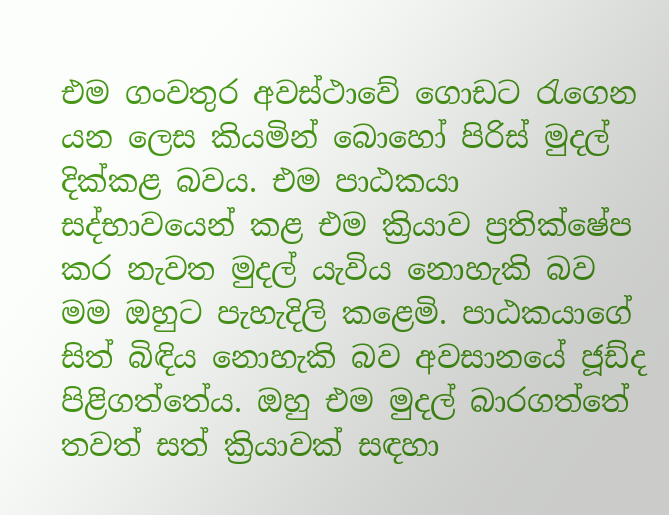එම ගංවතුර අවස්ථාවේ ගොඩට රැගෙන යන ලෙස කියමින් බොහෝ පිරිස් මුදල් දික්කළ බවය. එම පාඨකයා සද්භාවයෙන් කළ එම ක්‍රියාව ප්‍රතික්ෂේප කර නැවත මුදල් යැවිය නොහැකි බව මම ඔහුට පැහැදිලි කළෙමි. පාඨකයාගේ සිත් බිඳිය නොහැකි බව අවසානයේ ජූඩ්ද පිළිගත්තේය. ඔහු එම මුදල් බාරගත්තේ තවත් සත් ක්‍රියාවක් සඳහා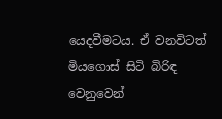යෙදවීමටය. ඒ වනවිටත් මියගොස් සිටි බිරිඳ වෙනුවෙන්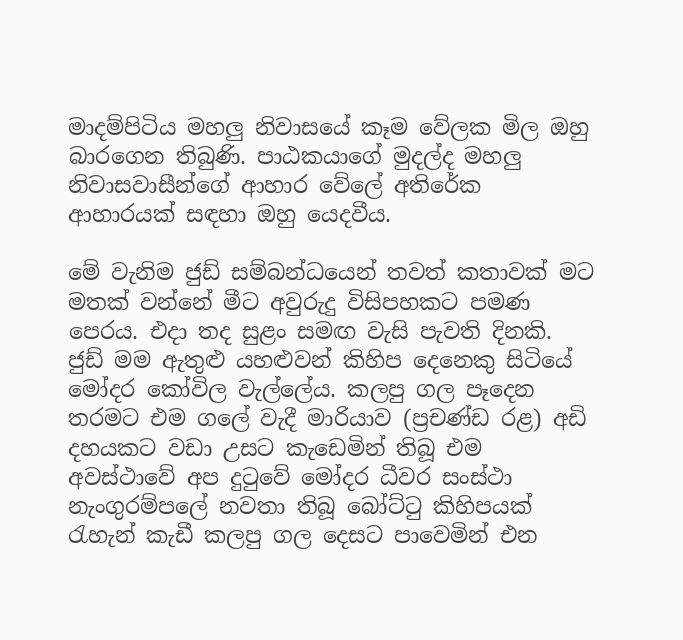මාදම්පිටිය මහලු නිවාසයේ කෑම වේලක මිල ඔහු බාරගෙන තිබුණි. පාඨකයාගේ මුදල්ද මහලු නිවාසවාසීන්ගේ ආහාර වේලේ අතිරේක ආහාරයක් සඳහා ඔහු යෙදවීය.

මේ වැනිම ජුඩ් සම්බන්ධයෙන් තවත් කතාවක් මට මතක් වන්නේ මීට අවුරුදු විසිපහකට පමණ පෙරය. එදා තද සුළං සමඟ වැසි පැවති දිනකි. ජුඩ් මම ඇතුළු යහළුවන් කිහිප දෙනෙකු සිටියේ මෝදර කෝවිල වැල්ලේය. කලපු ගල පෑදෙන තරමට එම ගලේ වැදී මාරියාව (ප්‍රචණ්ඩ රළ) අඩි දහයකට වඩා උසට කැඩෙමින් තිබූ එම අවස්ථාවේ අප දුටුවේ මෝදර ධීවර සංස්ථා නැංගුරම්පලේ නවතා තිබූ බෝට්ටු කිහිපයක් රැහැන් කැඩී කලපු ගල දෙසට පාවෙමින් එන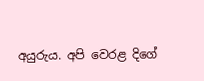අයුරුය. අපි වෙරළ දිගේ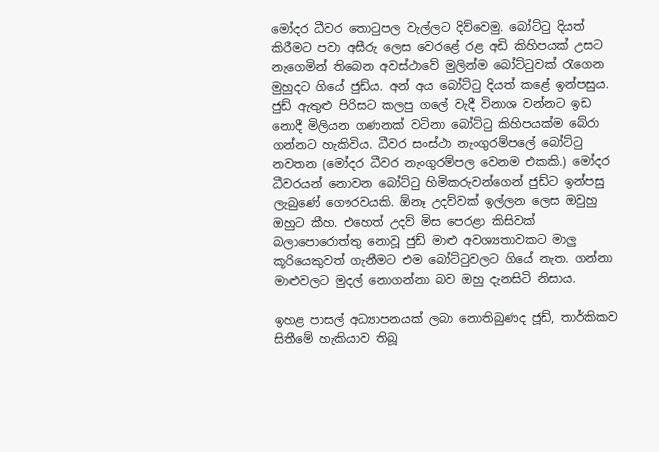මෝදර ධීවර තොටුපල වැල්ලට දිව්වෙමු. බෝට්ටු දියත් කිරීමට පවා අසීරු ලෙස වෙරළේ රළ අඩි කිහිපයක් උසට නැගෙමින් තිබෙන අවස්ථාවේ මුලින්ම බෝට්ටුවක් රැගෙන මුහුදට ගියේ ජුඩ්ය. අන් අය බෝට්ටු දියත් කළේ ඉන්පසුය. ජුඩ් ඇතුළු පිරිසට කලපු ගලේ වැදී විනාශ වන්නට ඉඩ නොදී මිලියන ගණනක් වටිනා බෝට්ටු කිහිපයක්ම බේරා ගන්නට හැකිවිය. ධීවර සංස්ථා නැංගුරම්පලේ බෝට්ටු නවතන (මෝදර ධීවර නැංගුරම්පල වෙනම එකකි.) මෝදර ධීවරයන් නොවන බෝට්ටු හිමිකරුවන්ගෙන් ජුඩ්ට ඉන්පසු ලැබුණේ ගෞරවයකි. ඕනෑ උදව්වක් ඉල්ලන ලෙස ඔවුහු ඔහුට කීහ. එහෙත් උදව් මිස පෙරළා කිසිවක් බලාපොරොත්තු නොවූ ජුඩ් මාළු අවශ්‍යතාවකට මාලු කූරියෙකුවත් ගැනීමට එම බෝට්ටුවලට ගියේ නැත. ගන්නා මාළුවලට මුදල් නොගන්නා බව ඔහු දැනසිටි නිසාය.

ඉහළ පාසල් අධ්‍යාපනයක් ලබා නොතිබුණද ජූඩ්, තාර්කිකව සිතීමේ හැකියාව තිබූ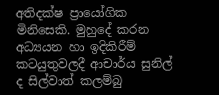අතිදක්ෂ ප්‍රායෝගික මිනිසෙකි. මුහුදේ කරන අධ්‍යයන හා ඉදිකිරීම් කටයුතුවලදී ආචාර්ය සුනිල් ද සිල්වාත් කලම්බු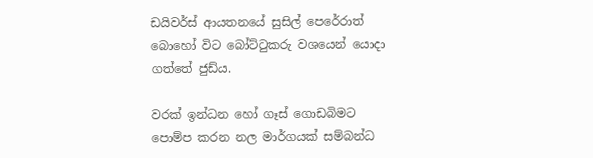ඩයිවර්ස් ආයතනයේ සුසිල් පෙරේරාත් බොහෝ විට බෝට්ටුකරු වශයෙන් යොදා ගත්තේ ජුඩ්ය.

වරක් ඉන්ධන හෝ ගෑස් ගොඩබිමට පොම්ප කරන නල මාර්ගයක් සම්බන්ධ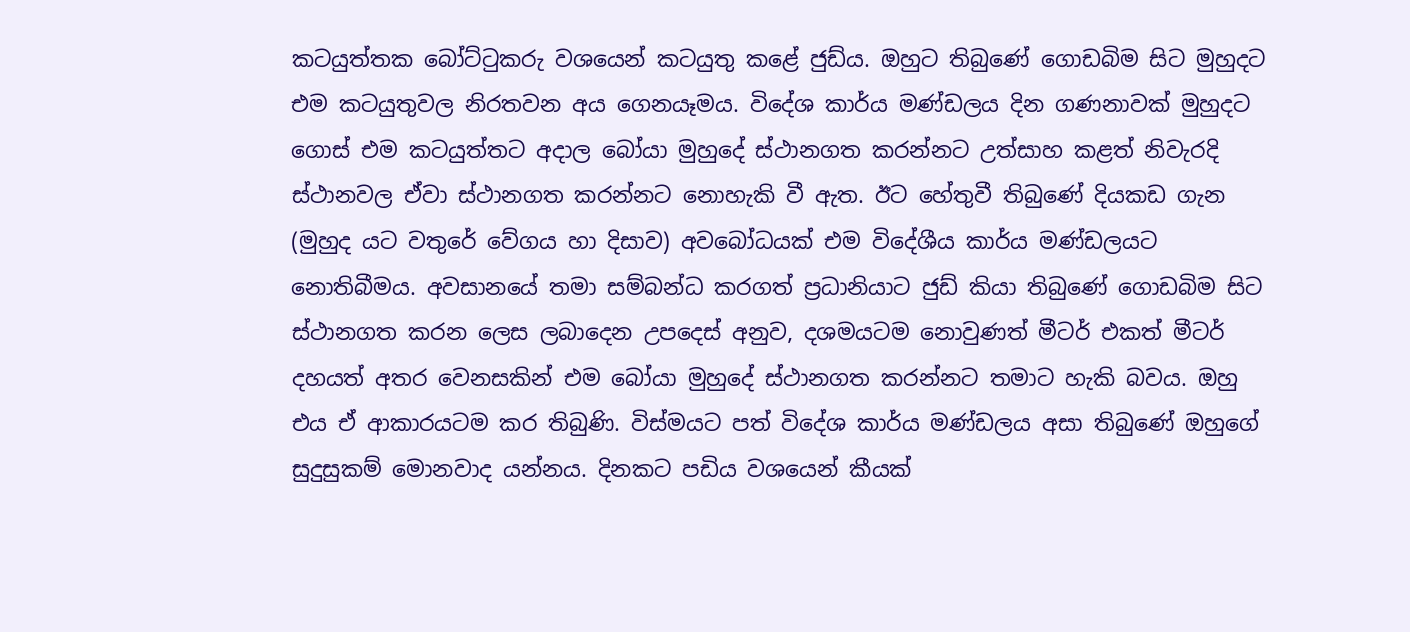කටයුත්තක බෝට්ටුකරු වශයෙන් කටයුතු කළේ ජුඩ්ය. ඔහුට තිබුණේ ගොඩබිම සිට මුහුදට එම කටයුතුවල නිරතවන අය ගෙනයෑමය. විදේශ කාර්ය මණ්ඩලය දින ගණනාවක් මුහුදට ගොස් එම කටයුත්තට අදාල බෝයා මුහුදේ ස්ථානගත කරන්නට උත්සාහ කළත් නිවැරදි ස්ථානවල ඒවා ස්ථානගත කරන්නට නොහැකි වී ඇත. ඊට හේතුවී තිබුණේ දියකඩ ගැන (මුහුද යට වතුරේ වේගය හා දිසාව) අවබෝධයක් එම විදේශීය කාර්ය මණ්ඩලයට නොතිබීමය. අවසානයේ තමා සම්බන්ධ කරගත් ප්‍රධානියාට ජුඩ් කියා තිබුණේ ගොඩබිම සිට ස්ථානගත කරන ලෙස ලබාදෙන උපදෙස් අනුව, දශමයටම නොවුණත් මීටර් එකත් මීටර් දහයත් අතර වෙනසකින් එම බෝයා මුහුදේ ස්ථානගත කරන්නට තමාට හැකි බවය. ඔහු එය ඒ ආකාරයටම කර තිබුණි. විස්මයට පත් විදේශ කාර්ය මණ්ඩලය අසා තිබුණේ ඔහුගේ සුදුසුකම් මොනවාද යන්නය. දිනකට පඩිය වශයෙන් කීයක්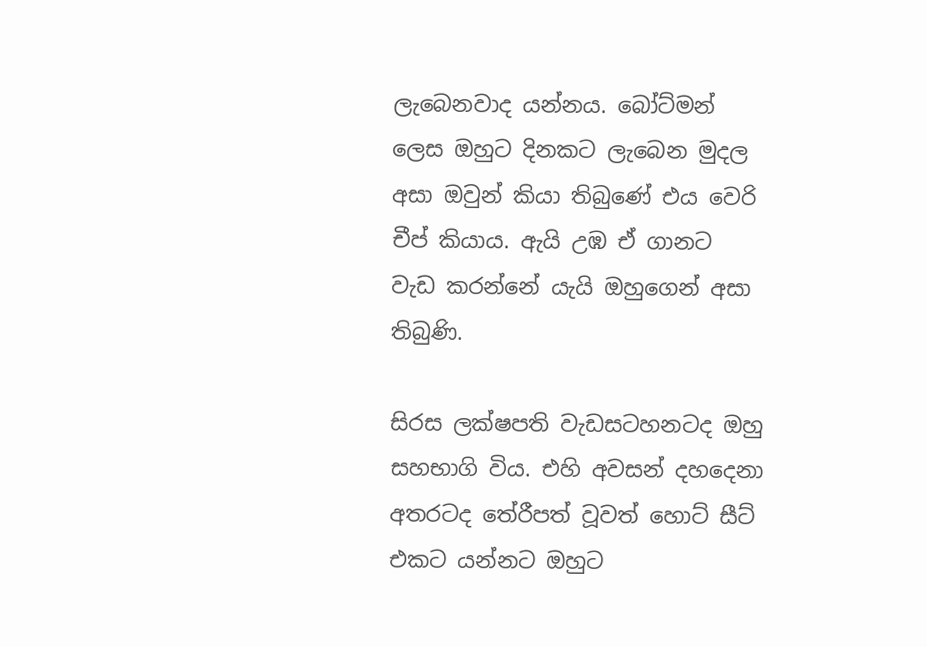ලැබෙනවාද යන්නය. බෝට්මන් ලෙස ඔහුට දිනකට ලැබෙන මුදල අසා ඔවුන් කියා තිබුණේ එය වෙරි චීප් කියාය. ඇයි උඹ ඒ ගානට වැඩ කරන්නේ යැයි ඔහුගෙන් අසා තිබුණි.

සිරස ලක්ෂපති වැඩසටහනටද ඔහු සහභාගි විය. එහි අවසන් දහදෙනා අතරටද තේරීපත් වූවත් හොට් සීට් එකට යන්නට ඔහුට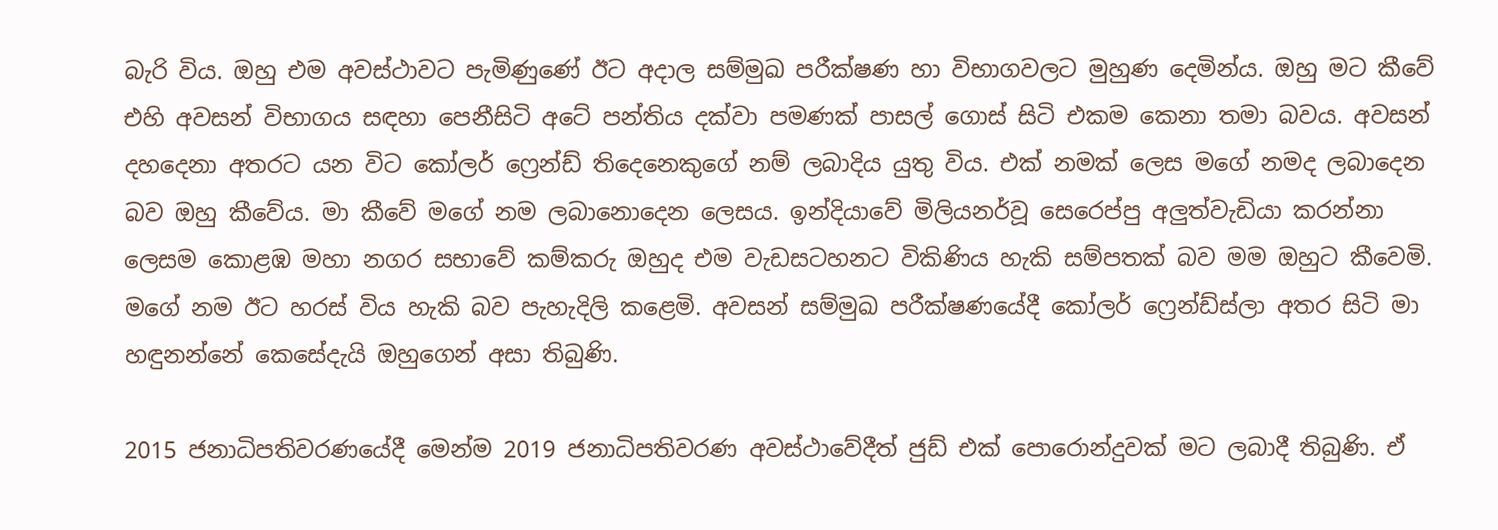බැරි විය. ඔහු එම අවස්ථාවට පැමිණුණේ ඊට අදාල සම්මුඛ පරීක්ෂණ හා විභාගවලට මුහුණ දෙමින්ය. ඔහු මට කීවේ එහි අවසන් විභාගය සඳහා පෙනීසිටි අටේ පන්තිය දක්වා පමණක් පාසල් ගොස් සිටි එකම කෙනා තමා බවය. අවසන් දහදෙනා අතරට යන විට කෝලර් ෆ්‍රෙන්ඩ් තිදෙනෙකුගේ නම් ලබාදිය යුතු විය. එක් නමක් ලෙස මගේ නමද ලබාදෙන බව ඔහු කීවේය. මා කීවේ මගේ නම ලබානොදෙන ලෙසය. ඉන්දියාවේ මිලියනර්වූ සෙරෙප්පු අලුත්වැඩියා කරන්නා ලෙසම කොළඹ මහා නගර සභාවේ කම්කරු ඔහුද එම වැඩසටහනට විකිණිය හැකි සම්පතක් බව මම ඔහුට කීවෙමි. මගේ නම ඊට හරස් විය හැකි බව පැහැදිලි කළෙමි. අවසන් සම්මුඛ පරීක්ෂණයේදී කෝලර් ෆ්‍රෙන්ඩ්ස්ලා අතර සිටි මා හඳුනන්නේ කෙසේදැයි ඔහුගෙන් අසා තිබුණි.

2015 ජනාධිපතිවරණයේදී මෙන්ම 2019 ජනාධිපතිවරණ අවස්ථාවේදීත් ජුඩ් එක් පොරොන්දුවක් මට ලබාදී තිබුණි. ඒ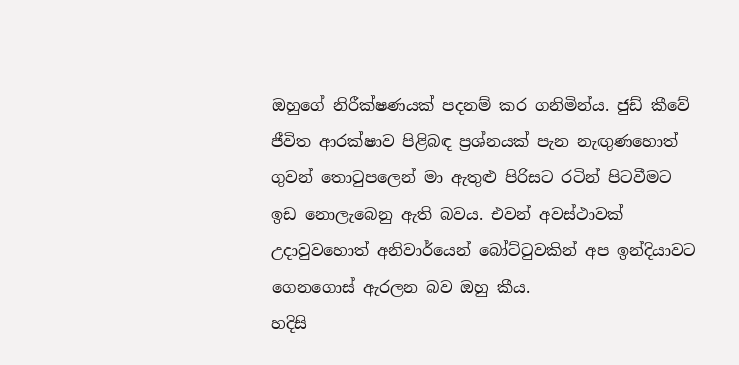ඔහුගේ නිරීක්ෂණයක් පදනම් කර ගනිමින්ය. ජුඩ් කීවේ ජීවිත ආරක්ෂාව පිළිබඳ ප්‍රශ්නයක් පැන නැඟුණහොත් ගුවන් තොටුපලෙන් මා ඇතුළු පිරිසට රටින් පිටවීමට ඉඩ නොලැබෙනු ඇති බවය. එවන් අවස්ථාවක් උදාවුවහොත් අනිවාර්යෙන් බෝට්ටුවකින් අප ඉන්දියාවට ගෙනගොස් ඇරලන බව ඔහු කීය.
හදිසි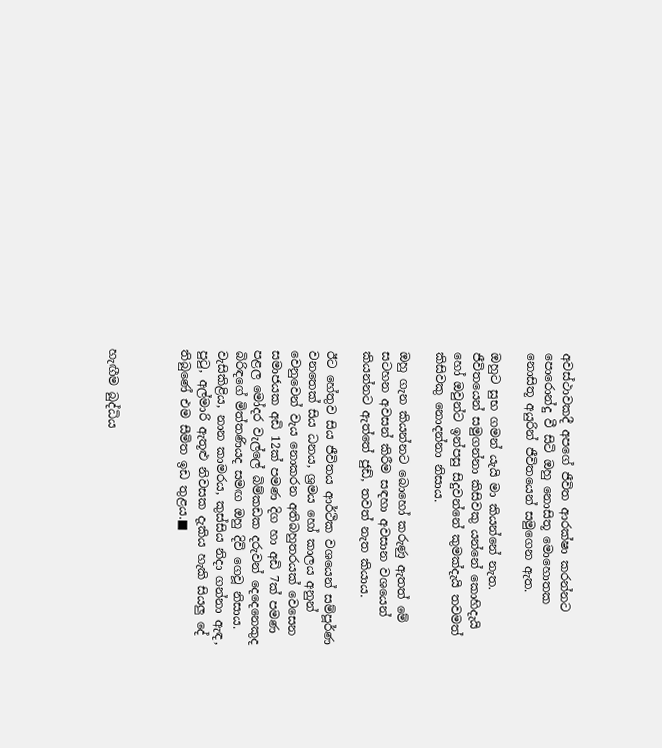අවස්ථාවකදී අපගේ ජීවිත ආරක්ෂා කරන්නට පොරොන්දු වී සිටි ඔහු නොසිතූ මොහොතක නොසිතූ අයුරින් ජීවිතයෙන් සමුගෙන ඇත.

ඔහුට සුභ ගමන් යැයි මා කියන්නේ නැත. ජීවිතයෙන් සමුගන්නා කිසිවකු යන්නේ කොහිදැයි හෝ ඔවුන්ට ඉන්පසු සිදුවන්නේ කුමක්දැයි තවමත් කිසිවකු නොදන්නා නිසාය.

ඔහු ගැන කියන්නට බොහෝ කරුණු ඇතත් මේ සටහන අවසන් කිරීම සඳහා අවසාන වශයෙන් කියන්නට ඇත්තේ ජුඩ්, තවත් නැත කියාය.

ඊට හේතුව සිය ජීවිතය ආර්ථික වශයෙන් සම්පූර්ණ වනතෙක් සිය ධනය, ශ්‍රමය හෝ කාලය අනුන් වෙනුවෙන් වැය නොකරන අතිබහුතරයක් වෙසෙන සමාජයක අඩි 12ක් පමණ දිග හා අඩි 7ක් පමණ පළල මෝදර වැල්ලේ බිම්කඩක දරුවන් දෙදෙනෙකුද බිරිඳගේ මිත්තණියද සමඟ ඔහු දිවි ගෙවූ නිසාය. වැසිකිළිය, නාන කාමරය, කුස්සිය නිදා ගන්නා ඇඳ, පුටු, අල්මාරි ඇතූළු නිවසක දැකිය හැකි සියලු දේ තිබුණේ එම සීමිත ඉඩ තුළය.■



හැඟීම බුද්ධිය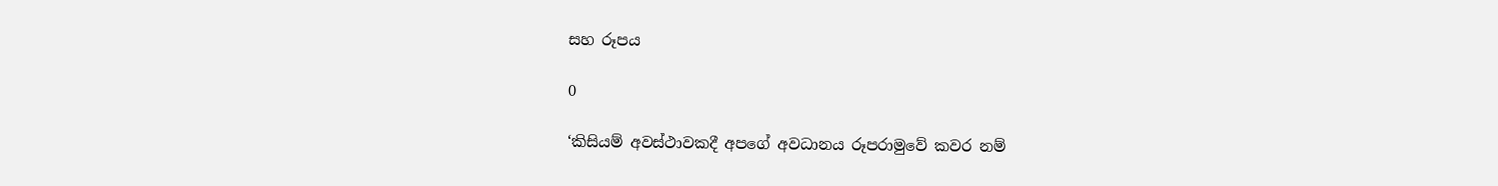සහ රූපය

0

‘කිසියම් අවස්ථාවකදී අපගේ අවධානය රූපරාමුවේ කවර නම්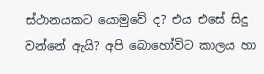ස්ථානයකට යොමුවේ ද? එය එසේ සිදු වන්නේ ඇයි? අපි බොහෝවිට කාලය හා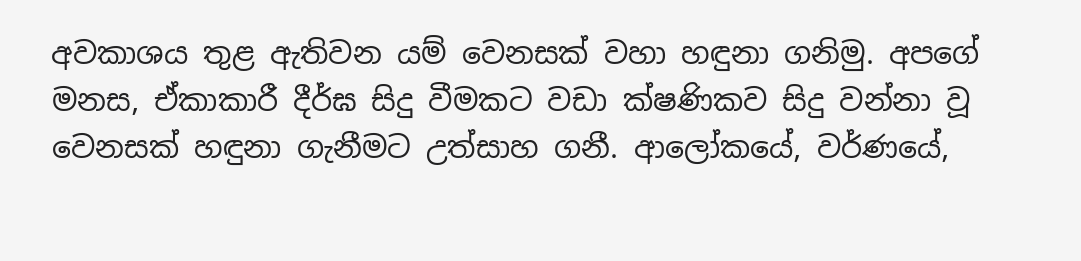අවකාශය තුළ ඇතිවන යම් වෙනසක් වහා හඳුනා ගනිමු. අපගේ මනස, ඒකාකාරී දීර්ඝ සිදු වීමකට වඩා ක්ෂණිකව සිදු වන්නා වූ වෙනසක් හඳුනා ගැනීමට උත්සාහ ගනී. ආලෝකයේ, වර්ණයේ,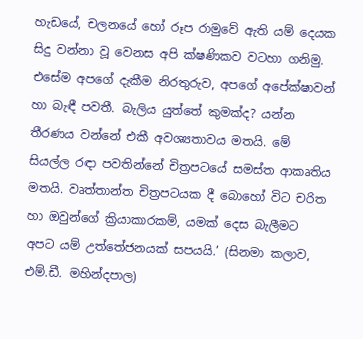හැඩයේ, චලනයේ හෝ රූප රාමුවේ ඇති යම් දෙයක සිදු වන්නා වූ වෙනස අපි ක්ෂණිකව වටහා ගනිමු. එසේම අපගේ දැකීම නිරතුරුව, අපගේ අපේක්ෂාවන් හා බැඳී පවතී. බැලිය යුත්තේ කුමක්ද? යන්න තීරණය වන්නේ එකී අවශ්‍යතාවය මතයි. මේ සියල්ල රඳා පවතින්නේ චිත්‍රපටයේ සමස්ත ආකෘතිය මතයි. වෘත්තාන්ත චිත්‍රපටයක දී බොහෝ විට චරිත හා ඔවුන්ගේ ක්‍රියාකාරකම්, යමක් දෙස බැලීමට අපට යම් උත්තේජනයක් සපයයි.’ (සිනමා කලාව, එම්.ඩී. මහින්දපාල)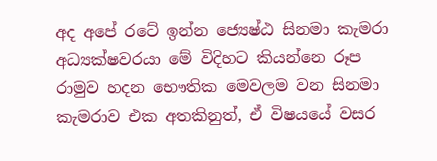අද අපේ රටේ ඉන්න ජ්‍යෙෂ්ඨ සිනමා කැමරා අධ්‍යක්ෂවරයා මේ විදිහට කියන්නෙ රූප රාමුව හදන භෞතික මෙවලම වන සිනමා කැමරාව එක අතකිනුත්, ඒ විෂයයේ වසර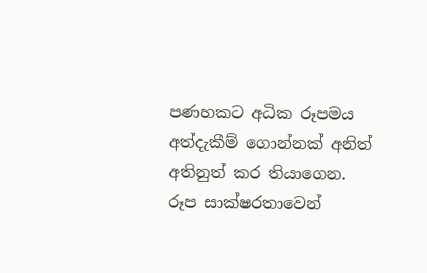පණහකට අධික රූපමය අත්දැකීම් ගොන්නක් අනිත් අතිනුත් කර තියාගෙන. රූප සාක්ෂරතාවෙන්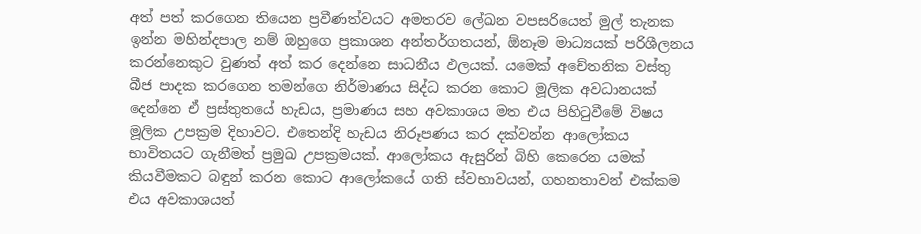අත් පත් කරගෙන තියෙන ප්‍රවීණත්වයට අමතරව ලේඛන වපසරියෙත් මුල් තැනක ඉන්න මහින්දපාල නම් ඔහුගෙ ප්‍රකාශන අන්තර්ගතයන්, ඕනෑම මාධ්‍යයක් පරිශීලනය කරන්නෙකුට වුණත් අත් කර දෙන්නෙ සාධනීය ඵලයක්. යමෙක් අචේතනික වස්තු බීජ පාදක කරගෙන තමන්ගෙ නිර්මාණය සිද්ධ කරන කොට මූලික අවධානයක් දෙන්නෙ ඒ ප්‍රස්තුතයේ හැඩය, ප්‍රමාණය සහ අවකාශය මත එය පිහිටුවීමේ විෂය මූලික උපක්‍රම දිහාවට. එතෙන්දි හැඩය නිරූපණය කර දක්වන්න ආලෝකය භාවිතයට ගැනීමත් ප්‍රමුඛ උපක්‍රමයක්. ආලෝකය ඇසුරින් බිහි කෙරෙන යමක් කියවීමකට බඳුන් කරන කොට ආලෝකයේ ගති ස්වභාවයන්, ගහනතාවන් එක්කම එය අවකාශයත්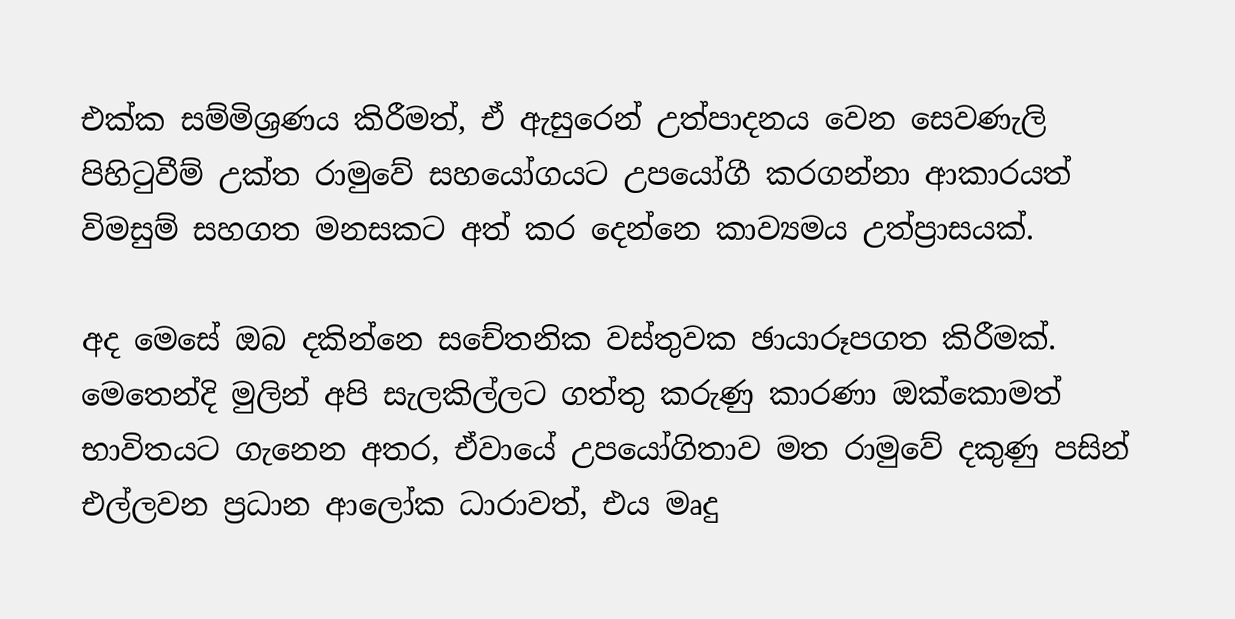එක්ක සම්මිශ්‍රණය කිරීමත්, ඒ ඇසුරෙන් උත්පාදනය වෙන සෙවණැලි පිහිටුවීම් උක්ත රාමුවේ සහයෝගයට උපයෝගී කරගන්නා ආකාරයත් විමසුම් සහගත මනසකට අත් කර දෙන්නෙ කාව්‍යමය උත්ප්‍රාසයක්.

අද මෙසේ ඔබ දකින්නෙ සචේතනික වස්තුවක ඡායාරූපගත කිරීමක්. මෙතෙන්දි මුලින් අපි සැලකිල්ලට ගත්තු කරුණු කාරණා ඔක්කොමත් භාවිතයට ගැනෙන අතර, ඒවායේ උපයෝගිතාව මත රාමුවේ දකුණු පසින් එල්ලවන ප්‍රධාන ආලෝක ධාරාවත්, එය මෘදු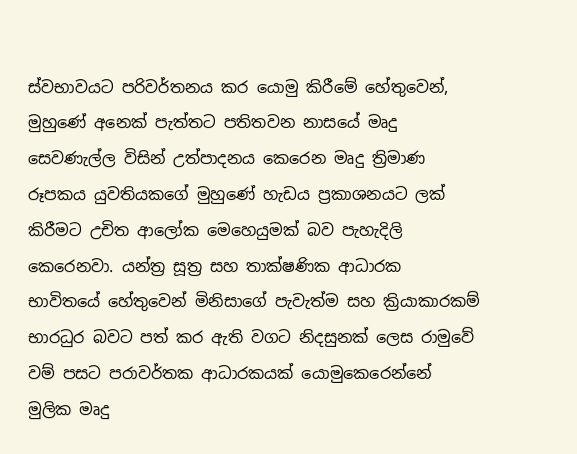ස්වභාවයට පරිවර්තනය කර යොමු කිරීමේ හේතුවෙන්, මුහුණේ අනෙක් පැත්තට පතිතවන නාසයේ මෘදු සෙවණැල්ල විසින් උත්පාදනය කෙරෙන මෘදු ත්‍රිමාණ රූපකය යුවතියකගේ මුහුණේ හැඩය ප්‍රකාශනයට ලක් කිරීමට උචිත ආලෝක මෙහෙයුමක් බව පැහැදිලි කෙරෙනවා. යන්ත්‍ර සූත්‍ර සහ තාක්ෂණික ආධාරක භාවිතයේ හේතුවෙන් මිනිසාගේ පැවැත්ම සහ ක්‍රියාකාරකම් භාරධුර බවට පත් කර ඇති වගට නිදසුනක් ලෙස රාමුවේ වම් පසට පරාවර්තක ආධාරකයක් යොමුකෙරෙන්නේ මුලික මෘදු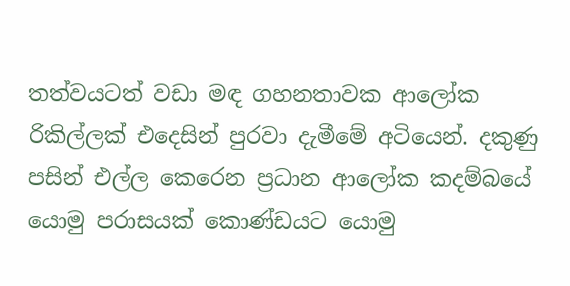තත්වයටත් වඩා මඳ ගහනතාවක ආලෝක රිකිල්ලක් එදෙසින් පුරවා දැමීමේ අටියෙන්. දකුණු පසින් එල්ල කෙරෙන ප්‍රධාන ආලෝක කදම්බයේ යොමු පරාසයක් කොණ්ඩයට යොමු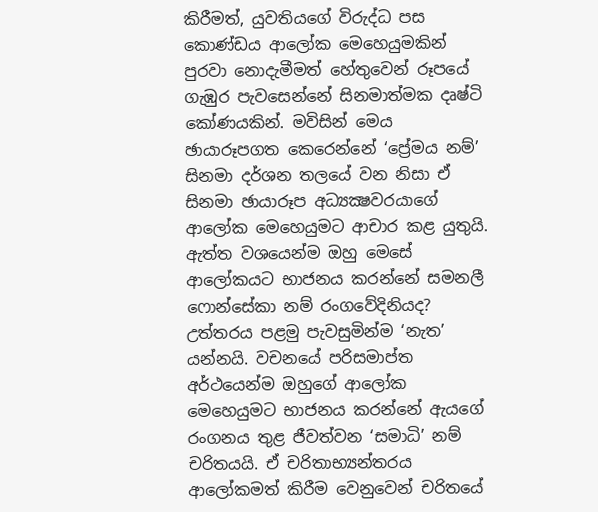කිරීමත්, යුවතියගේ විරුද්ධ පස කොණ්ඩය ආලෝක මෙහෙයුමකින් පුරවා නොදැමීමත් හේතුවෙන් රූපයේ ගැඹුර පැවසෙන්නේ සිනමාත්මක දෘෂ්ටි කෝණයකින්. මවිසින් මෙය ඡායාරූපගත කෙරෙන්නේ ‘ප්‍රේමය නම්’ සිනමා දර්ශන තලයේ වන නිසා ඒ සිනමා ඡායාරූප අධ්‍යක්‍ෂවරයාගේ ආලෝක මෙහෙයුමට ආචාර කළ යුතුයි. ඇත්ත වශයෙන්ම ඔහු මෙසේ ආලෝකයට භාජනය කරන්නේ සමනලී ෆොන්සේකා නම් රංගවේදිනියද? උත්තරය පළමු පැවසුමින්ම ‘නැත’ යන්නයි. වචනයේ පරිසමාප්ත අර්ථයෙන්ම ඔහුගේ ආලෝක මෙහෙයුමට භාජනය කරන්නේ ඇයගේ රංගනය තුළ ජීවත්වන ‘සමාධි’ නම් චරිතයයි. ඒ චරිතාභ්‍යන්තරය ආලෝකමත් කිරීම වෙනුවෙන් චරිතයේ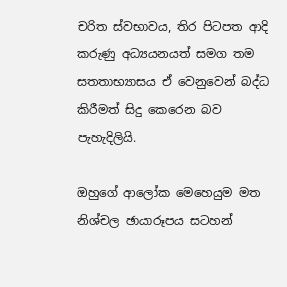චරිත ස්වභාවය, තිර පිටපත ආදි කරුණු අධ්‍යයනයත් සමග තම සතතාභ්‍යාසය ඒ වෙනුවෙන් බද්ධ කිරීමත් සිදු කෙරෙන බව පැහැදිලියි.

ඔහුගේ ආලෝක මෙහෙයුම මත නිශ්චල ඡායාරූපය සටහන්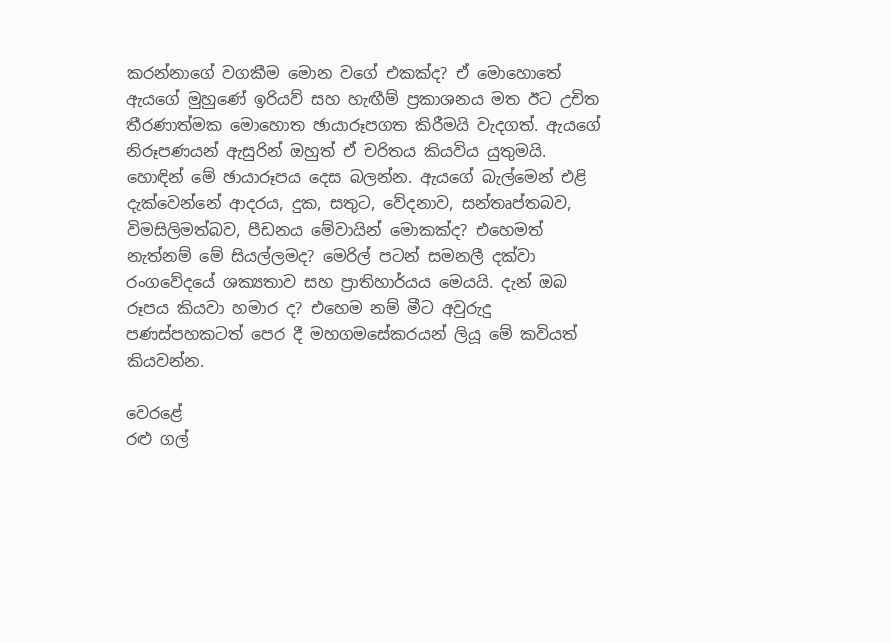කරන්නාගේ වගකීම මොන වගේ එකක්ද? ඒ මොහොතේ ඇයගේ මුහුණේ ඉරියව් සහ හැඟීම් ප්‍රකාශනය මත ඊට උචිත තීරණාත්මක මොහොත ඡායාරූපගත කිරීමයි වැදගත්. ඇයගේ නිරූපණයන් ඇසුරින් ඔහුත් ඒ චරිතය කියවිය යුතුමයි. හොඳින් මේ ඡායාරූපය දෙස බලන්න. ඇයගේ බැල්මෙන් එළි දැක්වෙන්නේ ආදරය, දුක, සතුට, වේදනාව, සන්තෘප්තබව, විමසිලිමත්බව, පීඩනය මේවායින් මොකක්ද? එහෙමත් නැත්නම් මේ සියල්ලමද? මෙරිල් පටන් සමනලී දක්වා රංගවේදයේ ශක්‍යතාව සහ ප්‍රාතිහාර්යය මෙයයි. දැන් ඔබ රූපය කියවා හමාර ද? එහෙම නම් මීට අවුරුදු පණස්පහකටත් පෙර දී මහගමසේකරයන් ලියූ මේ කවියත් කියවන්න.

වෙරළේ
රළු‍ ගල්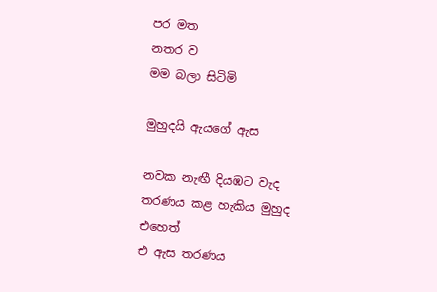පර මත
නතර ව
මම බලා සිටිමි

මුහුදයි ඇයගේ ඇස

නවක නැඟී දියඹට වැද
තරණය කළ හැකිය මුහුද
එහෙත්
එ ඇස තරණය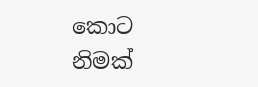කොට
නිමක්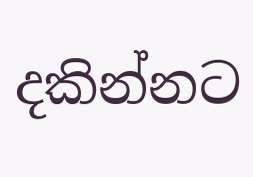දකින්නට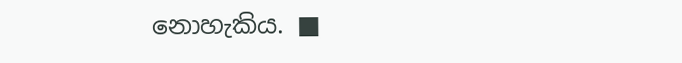නොහැකිය. ■